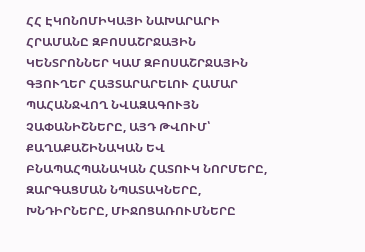ՀՀ ԷԿՈՆՈՄԻԿԱՅԻ ՆԱԽԱՐԱՐԻ ՀՐԱՄԱՆԸ ԶԲՈՍԱՇՐՋԱՅԻՆ ԿԵՆՏՐՈՆՆԵՐ ԿԱՄ ԶԲՈՍԱՇՐՋԱՅԻՆ ԳՅՈՒՂԵՐ ՀԱՅՏԱՐԱՐԵԼՈՒ ՀԱՄԱՐ ՊԱՀԱՆՋՎՈՂ ՆՎԱԶԱԳՈՒՅՆ ՉԱՓԱՆԻՇՆԵՐԸ, ԱՅԴ ԹՎՈՒՄ՝ ՔԱՂԱՔԱՇԻՆԱԿԱՆ ԵՎ ԲՆԱՊԱՀՊԱՆԱԿԱՆ ՀԱՏՈՒԿ ՆՈՐՄԵՐԸ, ԶԱՐԳԱՑՄԱՆ ՆՊԱՏԱԿՆԵՐԸ, ԽՆԴԻՐՆԵՐԸ, ՄԻՋՈՑԱՌՈՒՄՆԵՐԸ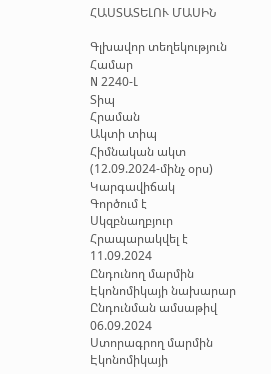ՀԱՍՏԱՏԵԼՈՒ ՄԱՍԻՆ

Գլխավոր տեղեկություն
Համար
N 2240-Լ
Տիպ
Հրաման
Ակտի տիպ
Հիմնական ակտ (12.09.2024-մինչ օրս)
Կարգավիճակ
Գործում է
Սկզբնաղբյուր
Հրապարակվել է 11.09.2024
Ընդունող մարմին
Էկոնոմիկայի նախարար
Ընդունման ամսաթիվ
06.09.2024
Ստորագրող մարմին
Էկոնոմիկայի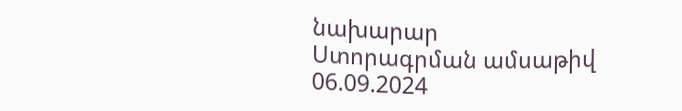նախարար
Ստորագրման ամսաթիվ
06.09.2024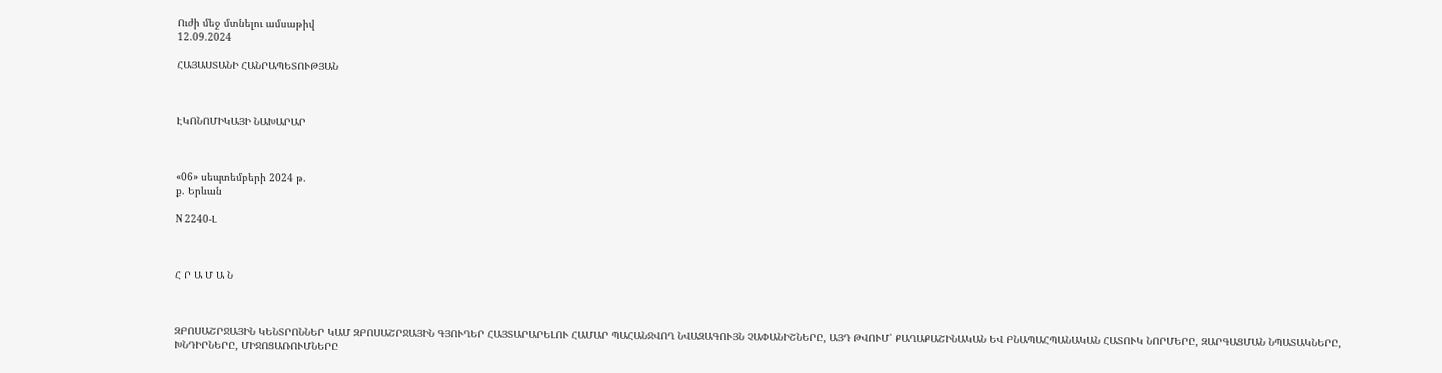Ուժի մեջ մտնելու ամսաթիվ
12.09.2024

ՀԱՅԱՍՏԱՆԻ ՀԱՆՐԱՊԵՏՈՒԹՅԱՆ



ԷԿՈՆՈՄԻԿԱՅԻ ՆԱԽԱՐԱՐ



«06» սեպտեմբերի 2024 թ.
ք. Երևան

N 2240-Լ



Հ Ր Ա Մ Ա Ն



ԶԲՈՍԱՇՐՋԱՅԻՆ ԿԵՆՏՐՈՆՆԵՐ ԿԱՄ ԶԲՈՍԱՇՐՋԱՅԻՆ ԳՅՈՒՂԵՐ ՀԱՅՏԱՐԱՐԵԼՈՒ ՀԱՄԱՐ ՊԱՀԱՆՋՎՈՂ ՆՎԱԶԱԳՈՒՅՆ ՉԱՓԱՆԻՇՆԵՐԸ, ԱՅԴ ԹՎՈՒՄ՝ ՔԱՂԱՔԱՇԻՆԱԿԱՆ ԵՎ ԲՆԱՊԱՀՊԱՆԱԿԱՆ ՀԱՏՈՒԿ ՆՈՐՄԵՐԸ, ԶԱՐԳԱՑՄԱՆ ՆՊԱՏԱԿՆԵՐԸ, ԽՆԴԻՐՆԵՐԸ, ՄԻՋՈՑԱՌՈՒՄՆԵՐԸ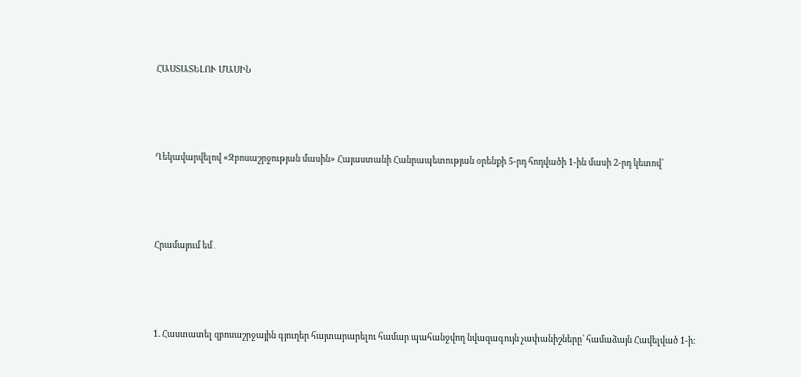ՀԱՍՏԱՏԵԼՈՒ ՄԱՍԻՆ



Ղեկավարվելով «Զբոսաշրջության մասին» Հայաստանի Հանրապետության օրենքի 5-րդ հոդվածի 1-ին մասի 2-րդ կետով՝



Հրամայում եմ․



1. Հաստատել զբոսաշրջային գյուղեր հայտարարելու համար պահանջվող նվազագույն չափանիշները՝ համաձայն Հավելված 1-ի։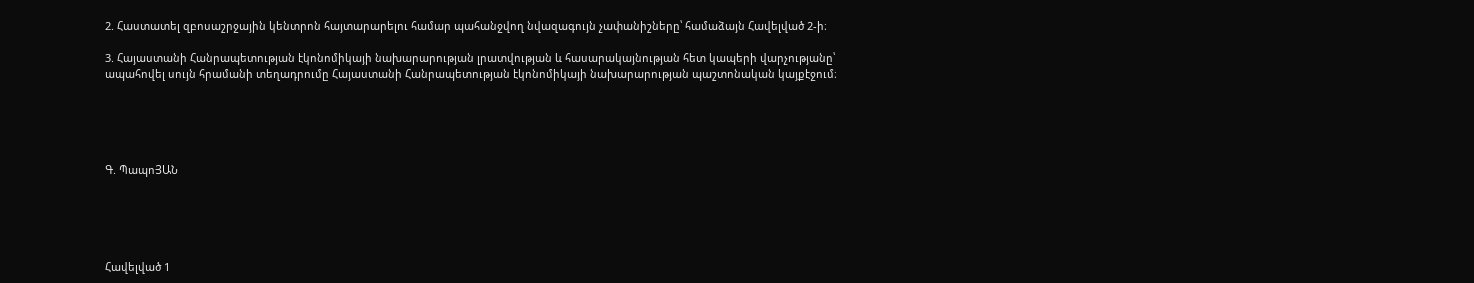2. Հաստատել զբոսաշրջային կենտրոն հայտարարելու համար պահանջվող նվազագույն չափանիշները՝ համաձայն Հավելված 2-ի։

3. Հայաստանի Հանրապետության էկոնոմիկայի նախարարության լրատվության և հասարակայնության հետ կապերի վարչությանը՝ ապահովել սույն հրամանի տեղադրումը Հայաստանի Հանրապետության էկոնոմիկայի նախարարության պաշտոնական կայքէջում։





Գ. ՊապոՅԱՆ





Հավելված 1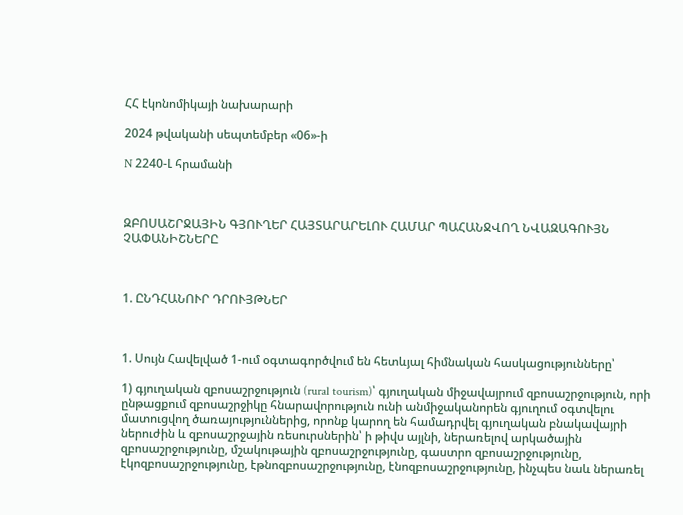ՀՀ էկոնոմիկայի նախարարի

2024 թվականի սեպտեմբեր «06»-ի

N 2240-Լ հրամանի



ԶԲՈՍԱՇՐՋԱՅԻՆ ԳՅՈՒՂԵՐ ՀԱՅՏԱՐԱՐԵԼՈՒ ՀԱՄԱՐ ՊԱՀԱՆՋՎՈՂ ՆՎԱԶԱԳՈՒՅՆ ՉԱՓԱՆԻՇՆԵՐԸ



1. ԸՆԴՀԱՆՈՒՐ ԴՐՈՒՅԹՆԵՐ



1. Սույն Հավելված 1-ում օգտագործվում են հետևյալ հիմնական հասկացությունները՝

1) գյուղական զբոսաշրջություն (rural tourism)՝ գյուղական միջավայրում զբոսաշրջություն, որի ընթացքում զբոսաշրջիկը հնարավորություն ունի անմիջականորեն գյուղում օգտվելու մատուցվող ծառայություններից, որոնք կարող են համադրվել գյուղական բնակավայրի ներուժին և զբոսաշրջային ռեսուրսներին՝ ի թիվս այլնի, ներառելով արկածային զբոսաշրջությունը, մշակութային զբոսաշրջությունը, գաստրո զբոսաշրջությունը, էկոզբոսաշրջությունը, էթնոզբոսաշրջությունը, էնոզբոսաշրջությունը, ինչպես նաև ներառել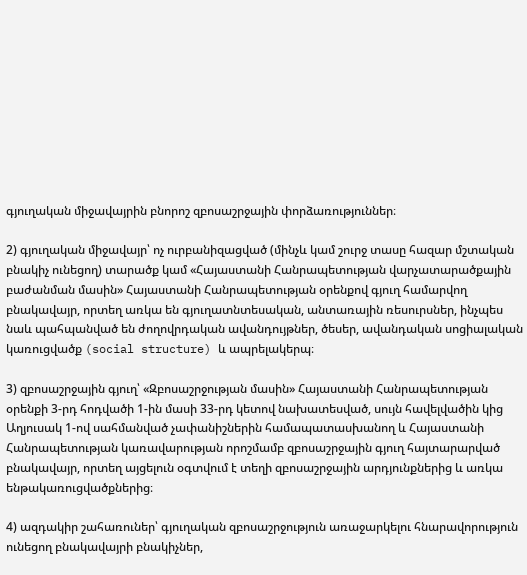գյուղական միջավայրին բնորոշ զբոսաշրջային փորձառություններ։

2) գյուղական միջավայր՝ ոչ ուրբանիզացված (մինչև կամ շուրջ տասը հազար մշտական բնակիչ ունեցող) տարածք կամ «Հայաստանի Հանրապետության վարչատարածքային բաժանման մասին» Հայաստանի Հանրապետության օրենքով գյուղ համարվող բնակավայր, որտեղ առկա են գյուղատնտեսական, անտառային ռեսուրսներ, ինչպես նաև պահպանված են ժողովրդական ավանդույթներ, ծեսեր, ավանդական սոցիալական կառուցվածք (social structure) և ապրելակերպ։

3) զբոսաշրջային գյուղ՝ «Զբոսաշրջության մասին» Հայաստանի Հանրապետության օրենքի 3-րդ հոդվածի 1-ին մասի 33-րդ կետով նախատեսված, սույն հավելվածին կից Աղյուսակ 1-ով սահմանված չափանիշներին համապատասխանող և Հայաստանի Հանրապետության կառավարության որոշմամբ զբոսաշրջային գյուղ հայտարարված բնակավայր, որտեղ այցելուն օգտվում է տեղի զբոսաշրջային արդյունքներից և առկա ենթակառուցվածքներից։

4) ազդակիր շահառուներ՝ գյուղական զբոսաշրջություն առաջարկելու հնարավորություն ունեցող բնակավայրի բնակիչներ,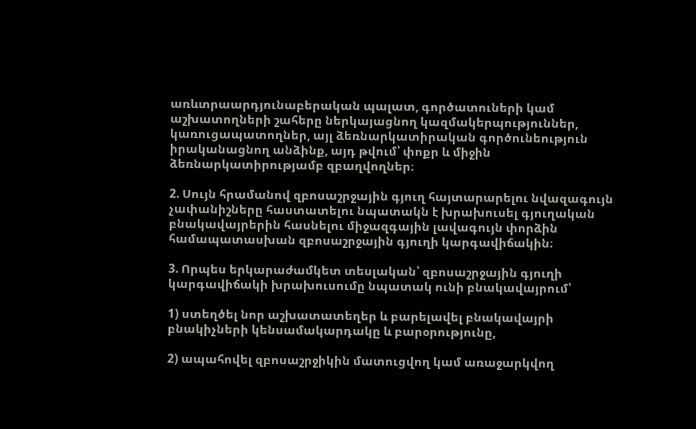առևտրաարդյունաբերական պալատ, գործատուների կամ աշխատողների շահերը ներկայացնող կազմակերպություններ, կառուցապատողներ, այլ ձեռնարկատիրական գործունեություն իրականացնող անձինք, այդ թվում՝ փոքր և միջին ձեռնարկատիրությամբ զբաղվողներ։

2. Սույն հրամանով զբոսաշրջային գյուղ հայտարարելու նվազագույն չափանիշները հաստատելու նպատակն է խրախուսել գյուղական բնակավայրերին հասնելու միջազգային լավագույն փորձին համապատասխան զբոսաշրջային գյուղի կարգավիճակին։

3. Որպես երկարաժամկետ տեսլական՝ զբոսաշրջային գյուղի կարգավիճակի խրախուսումը նպատակ ունի բնակավայրում՝

1) ստեղծել նոր աշխատատեղեր և բարելավել բնակավայրի բնակիչների կենսամակարդակը և բարօրությունը,

2) ապահովել զբոսաշրջիկին մատուցվող կամ առաջարկվող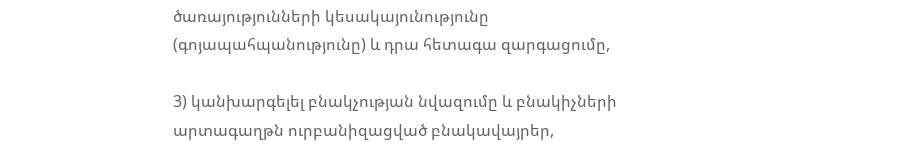ծառայությունների կեսակայունությունը (գոյապահպանությունը) և դրա հետագա զարգացումը,

3) կանխարգելել բնակչության նվազումը և բնակիչների արտագաղթն ուրբանիզացված բնակավայրեր,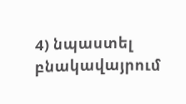4) նպաստել բնակավայրում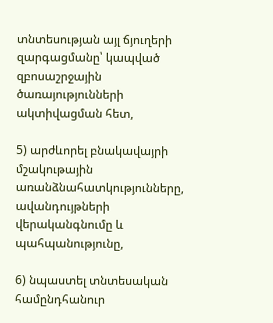տնտեսության այլ ճյուղերի զարգացմանը՝ կապված զբոսաշրջային ծառայությունների ակտիվացման հետ,

5) արժևորել բնակավայրի մշակութային առանձնահատկությունները, ավանդույթների վերականգնումը և պահպանությունը,

6) նպաստել տնտեսական համընդհանուր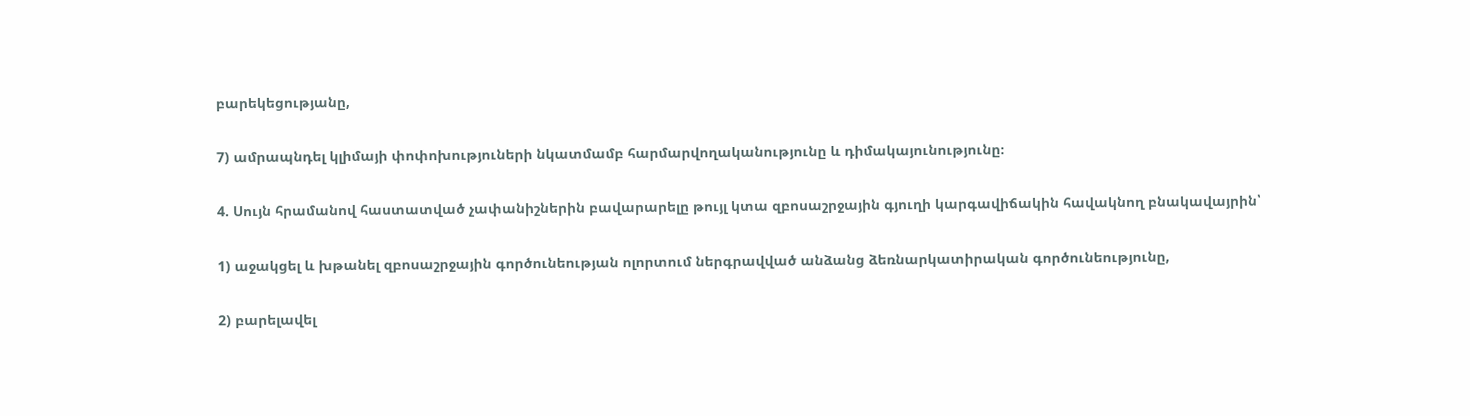բարեկեցությանը,

7) ամրապնդել կլիմայի փոփոխություների նկատմամբ հարմարվողականությունը և դիմակայունությունը։

4. Սույն հրամանով հաստատված չափանիշներին բավարարելը թույլ կտա զբոսաշրջային գյուղի կարգավիճակին հավակնող բնակավայրին՝

1) աջակցել և խթանել զբոսաշրջային գործունեության ոլորտում ներգրավված անձանց ձեռնարկատիրական գործունեությունը,

2) բարելավել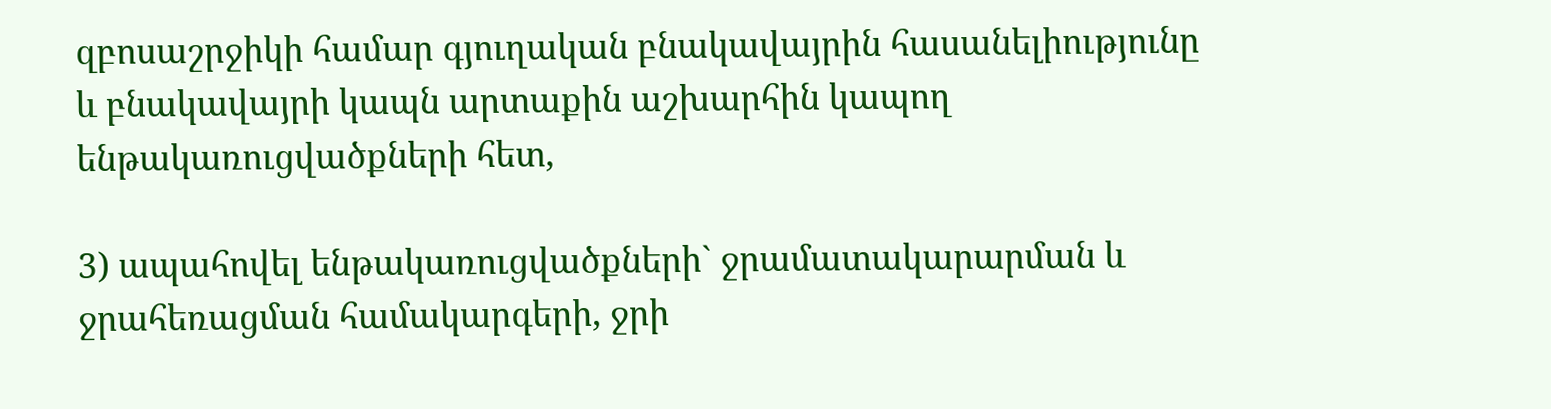զբոսաշրջիկի համար գյուղական բնակավայրին հասանելիությունը և բնակավայրի կապն արտաքին աշխարհին կապող ենթակառուցվածքների հետ,

3) ապահովել ենթակառուցվածքների` ջրամատակարարման և ջրահեռացման համակարգերի, ջրի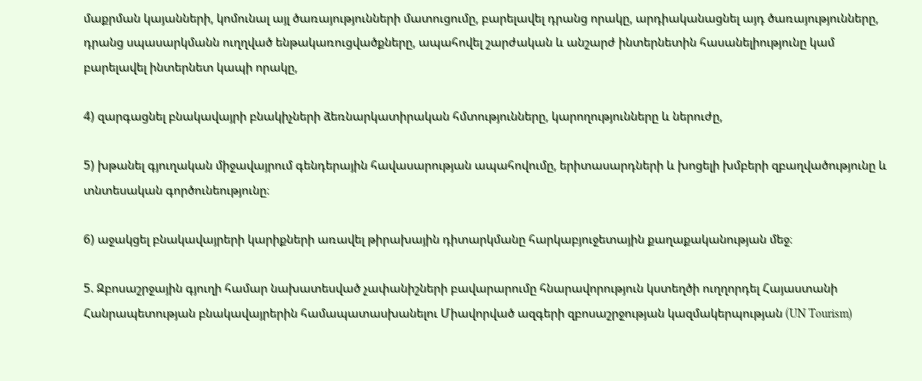մաքրման կայանների, կոմունալ այլ ծառայությունների մատուցումը, բարելավել դրանց որակը, արդիականացնել այդ ծառայությունները, դրանց սպասարկմանն ուղղված ենթակառուցվածքները, ապահովել շարժական և անշարժ ինտերնետին հասանելիությունը կամ բարելավել ինտերնետ կապի որակը,

4) զարգացնել բնակավայրի բնակիչների ձեռնարկատիրական հմտությունները, կարողությունները և ներուժը,

5) խթանել գյուղական միջավայրում գենդերային հավասարության ապահովումը, երիտասարդների և խոցելի խմբերի զբաղվածությունը և տնտեսական գործունեությունը։

6) աջակցել բնակավայրերի կարիքների առավել թիրախային դիտարկմանը հարկաբյուջետային քաղաքականության մեջ։

5. Զբոսաշրջային գյուղի համար նախատեսված չափանիշների բավարարումը հնարավորություն կստեղծի ուղղորդել Հայաստանի Հանրապետության բնակավայրերին համապատասխանելու Միավորված ազգերի զբոսաշրջության կազմակերպության (UN Tourism)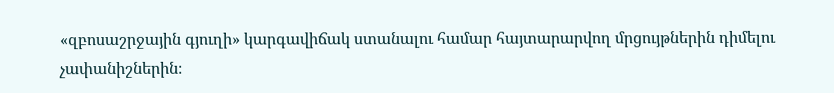«զբոսաշրջային գյուղի» կարգավիճակ ստանալու համար հայտարարվող մրցույթներին դիմելու չափանիշներին։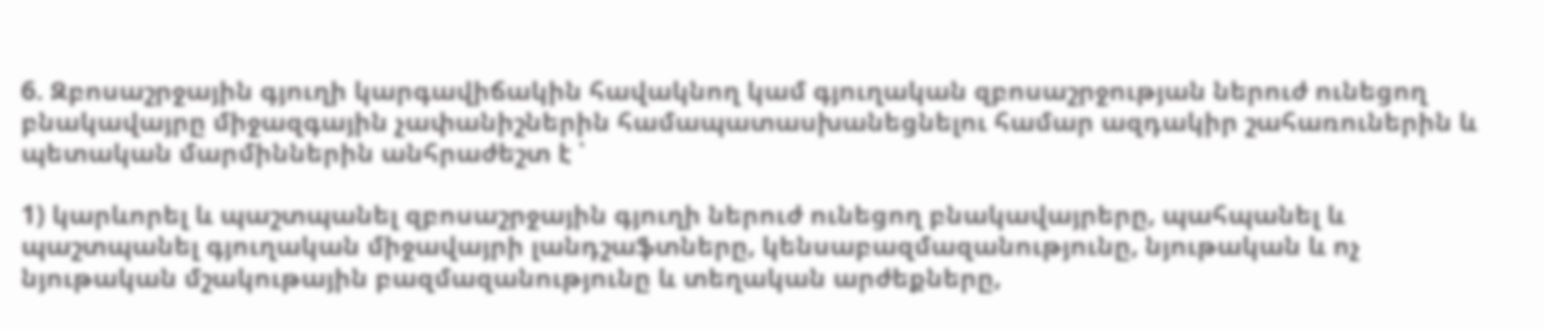6. Զբոսաշրջային գյուղի կարգավիճակին հավակնող կամ գյուղական զբոսաշրջության ներուժ ունեցող բնակավայրը միջազգային չափանիշներին համապատասխանեցնելու համար ազդակիր շահառուներին և պետական մարմիններին անհրաժեշտ է ՝

1) կարևորել և պաշտպանել զբոսաշրջային գյուղի ներուժ ունեցող բնակավայրերը, պահպանել և պաշտպանել գյուղական միջավայրի լանդշաֆտները, կենսաբազմազանությունը, նյութական և ոչ նյութական մշակութային բազմազանությունը և տեղական արժեքները,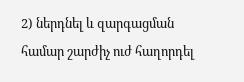2) ներդնել և զարգացման համար շարժիչ ուժ հաղորդել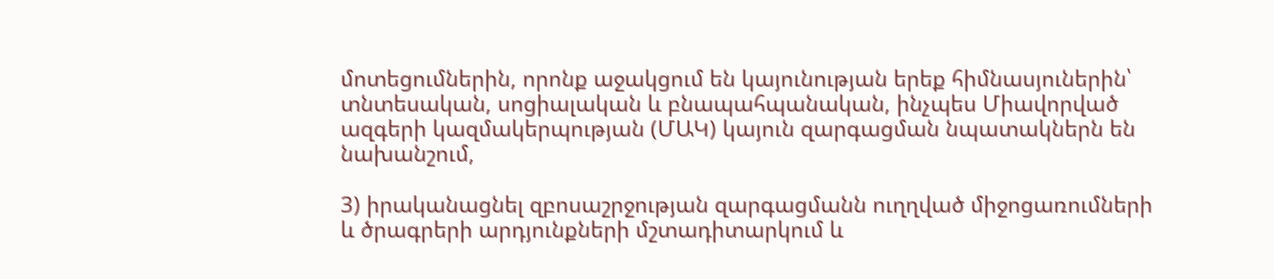մոտեցումներին, որոնք աջակցում են կայունության երեք հիմնասյուներին՝ տնտեսական, սոցիալական և բնապահպանական, ինչպես Միավորված ազգերի կազմակերպության (ՄԱԿ) կայուն զարգացման նպատակներն են նախանշում,

3) իրականացնել զբոսաշրջության զարգացմանն ուղղված միջոցառումների և ծրագրերի արդյունքների մշտադիտարկում և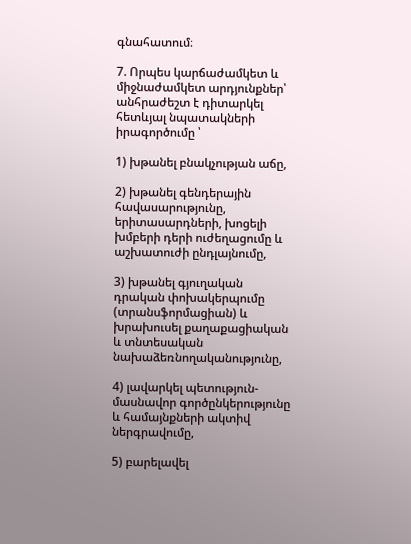գնահատում։

7. Որպես կարճաժամկետ և միջնաժամկետ արդյունքներ՝ անհրաժեշտ է դիտարկել հետևյալ նպատակների իրագործումը ՝

1) խթանել բնակչության աճը,

2) խթանել գենդերային հավասարությունը, երիտասարդների, խոցելի խմբերի դերի ուժեղացումը և աշխատուժի ընդլայնումը,

3) խթանել գյուղական դրական փոխակերպումը (տրանսֆորմացիան) և խրախուսել քաղաքացիական և տնտեսական նախաձեռնողականությունը,

4) լավարկել պետություն-մասնավոր գործընկերությունը և համայնքների ակտիվ ներգրավումը,

5) բարելավել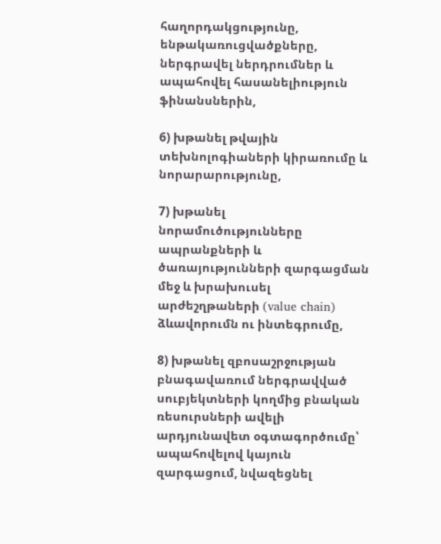հաղորդակցությունը, ենթակառուցվածքները, ներգրավել ներդրումներ և ապահովել հասանելիություն ֆինանսներին,

6) խթանել թվային տեխնոլոգիաների կիրառումը և նորարարությունը,

7) խթանել նորամուծությունները ապրանքների և ծառայությունների զարգացման մեջ և խրախուսել արժեշղթաների (value chain) ձևավորումն ու ինտեգրումը,

8) խթանել զբոսաշրջության բնագավառում ներգրավված սուբյեկտների կողմից բնական ռեսուրսների ավելի արդյունավետ օգտագործումը՝ ապահովելով կայուն զարգացում, նվազեցնել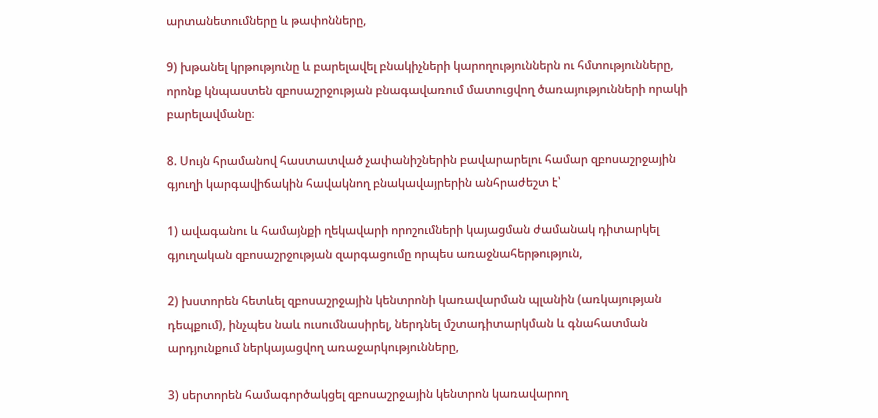արտանետումները և թափոնները,

9) խթանել կրթությունը և բարելավել բնակիչների կարողություններն ու հմտությունները, որոնք կնպաստեն զբոսաշրջության բնագավառում մատուցվող ծառայությունների որակի բարելավմանը։

8. Սույն հրամանով հաստատված չափանիշներին բավարարելու համար զբոսաշրջային գյուղի կարգավիճակին հավակնող բնակավայրերին անհրաժեշտ է՝

1) ավագանու և համայնքի ղեկավարի որոշումների կայացման ժամանակ դիտարկել գյուղական զբոսաշրջության զարգացումը որպես առաջնահերթություն,

2) խստորեն հետևել զբոսաշրջային կենտրոնի կառավարման պլանին (առկայության դեպքում), ինչպես նաև ուսումնասիրել, ներդնել մշտադիտարկման և գնահատման արդյունքում ներկայացվող առաջարկությունները,

3) սերտորեն համագործակցել զբոսաշրջային կենտրոն կառավարող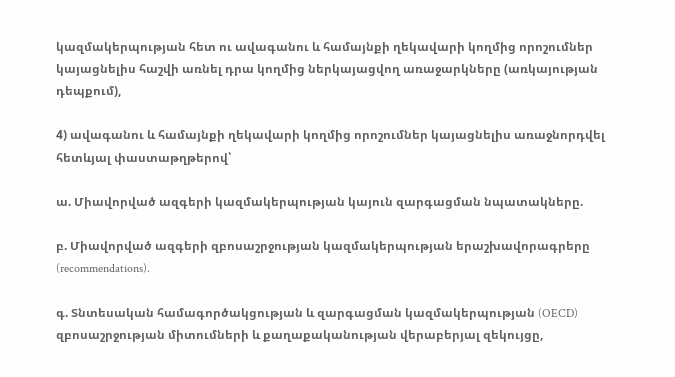կազմակերպության հետ ու ավագանու և համայնքի ղեկավարի կողմից որոշումներ կայացնելիս հաշվի առնել դրա կողմից ներկայացվող առաջարկները (առկայության դեպքում),

4) ավագանու և համայնքի ղեկավարի կողմից որոշումներ կայացնելիս առաջնորդվել հետևյալ փաստաթղթերով՝

ա. Միավորված ազգերի կազմակերպության կայուն զարգացման նպատակները.

բ. Միավորված ազգերի զբոսաշրջության կազմակերպության երաշխավորագրերը (recommendations).

գ. Տնտեսական համագործակցության և զարգացման կազմակերպության (OECD) զբոսաշրջության միտումների և քաղաքականության վերաբերյալ զեկույցը,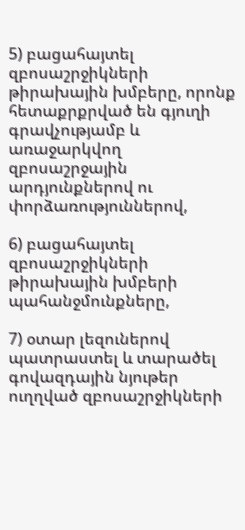5) բացահայտել զբոսաշրջիկների թիրախային խմբերը, որոնք հետաքրքրված են գյուղի գրավչությամբ և առաջարկվող զբոսաշրջային արդյունքներով ու փորձառություններով,

6) բացահայտել զբոսաշրջիկների թիրախային խմբերի պահանջմունքները,

7) օտար լեզուներով պատրաստել և տարածել գովազդային նյութեր ուղղված զբոսաշրջիկների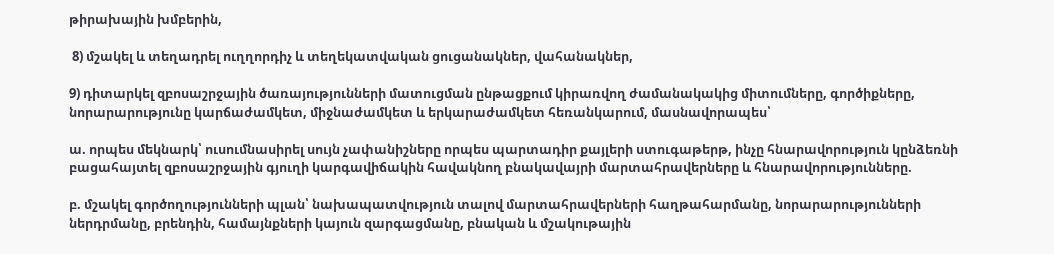թիրախային խմբերին,

 8) մշակել և տեղադրել ուղղորդիչ և տեղեկատվական ցուցանակներ, վահանակներ,

9) դիտարկել զբոսաշրջային ծառայությունների մատուցման ընթացքում կիրառվող ժամանակակից միտումները, գործիքները, նորարարությունը կարճաժամկետ, միջնաժամկետ և երկարաժամկետ հեռանկարում, մասնավորապես՝

ա. որպես մեկնարկ՝ ուսումնասիրել սույն չափանիշները որպես պարտադիր քայլերի ստուգաթերթ, ինչը հնարավորություն կընձեռնի բացահայտել զբոսաշրջային գյուղի կարգավիճակին հավակնող բնակավայրի մարտահրավերները և հնարավորությունները.

բ. մշակել գործողությունների պլան՝ նախապատվություն տալով մարտահրավերների հաղթահարմանը, նորարարությունների ներդրմանը, բրենդին, համայնքների կայուն զարգացմանը, բնական և մշակութային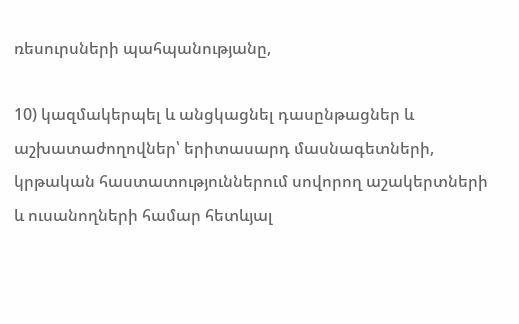ռեսուրսների պահպանությանը,

10) կազմակերպել և անցկացնել դասընթացներ և աշխատաժողովներ՝ երիտասարդ մասնագետների, կրթական հաստատություններում սովորող աշակերտների և ուսանողների համար հետևյալ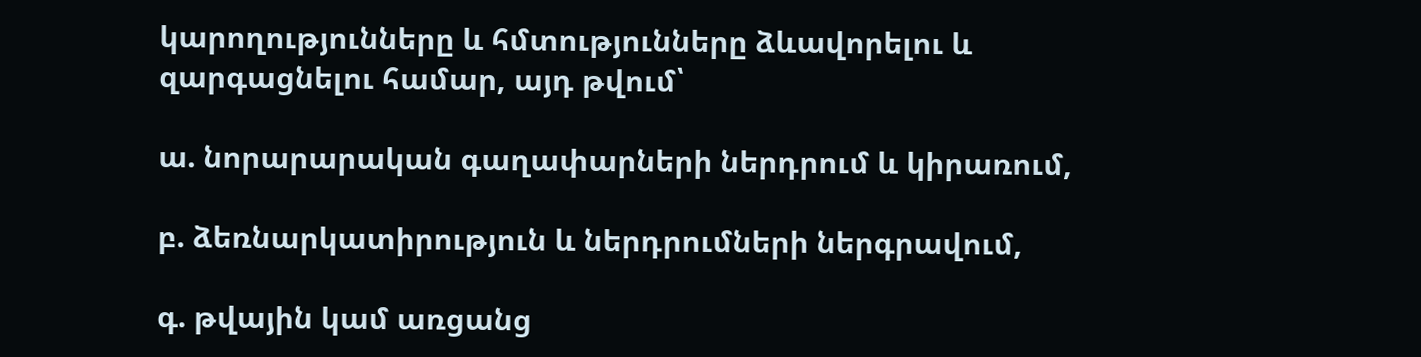կարողությունները և հմտությունները ձևավորելու և զարգացնելու համար, այդ թվում՝

ա. նորարարական գաղափարների ներդրում և կիրառում,

բ. ձեռնարկատիրություն և ներդրումների ներգրավում,

գ. թվային կամ առցանց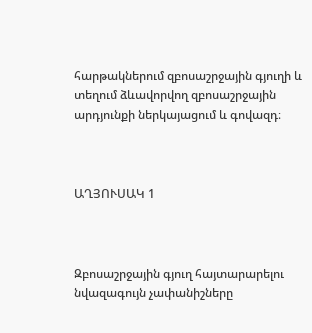հարթակներում զբոսաշրջային գյուղի և տեղում ձևավորվող զբոսաշրջային արդյունքի ներկայացում և գովազդ։



ԱՂՅՈՒՍԱԿ 1



Զբոսաշրջային գյուղ հայտարարելու նվազագույն չափանիշները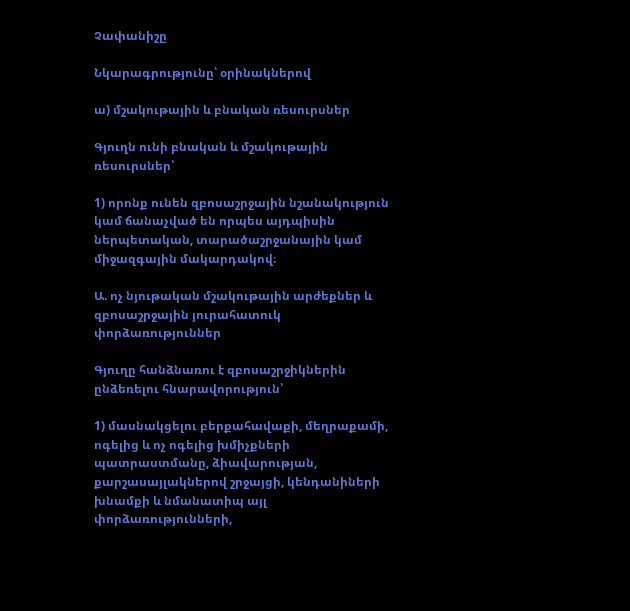Չափանիշը

Նկարագրությունը՝ օրինակներով

ա) մշակութային և բնական ռեսուրսներ

Գյուղն ունի բնական և մշակութային ռեսուրսներ՝

1) որոնք ունեն զբոսաշրջային նշանակություն կամ ճանաչված են որպես այդպիսին ներպետական, տարածաշրջանային կամ միջազգային մակարդակով։

Ա. ոչ նյութական մշակութային արժեքներ և զբոսաշրջային յուրահատուկ փորձառություններ

Գյուղը հանձնառու է զբոսաշրջիկներին ընձեռելու հնարավորություն՝

1) մասնակցելու բերքահավաքի, մեղրաքամի, ոգելից և ոչ ոգելից խմիչքների պատրաստմանը, ձիավարության, քարշասայլակներով շրջայցի, կենդանիների խնամքի և նմանատիպ այլ փորձառությունների,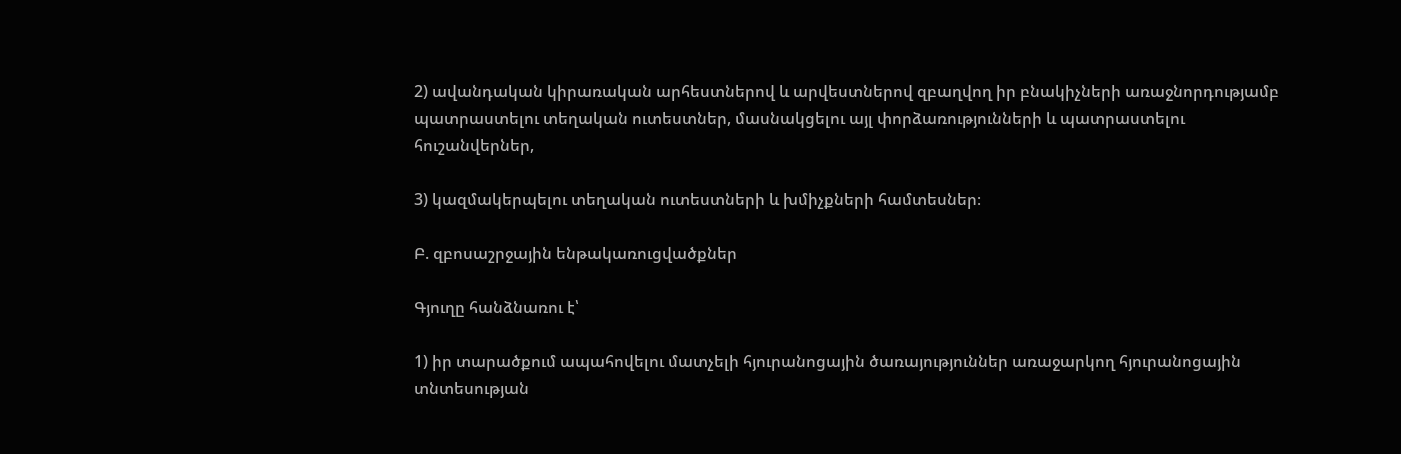2) ավանդական կիրառական արհեստներով և արվեստներով զբաղվող իր բնակիչների առաջնորդությամբ պատրաստելու տեղական ուտեստներ, մասնակցելու այլ փորձառությունների և պատրաստելու հուշանվերներ,

3) կազմակերպելու տեղական ուտեստների և խմիչքների համտեսներ։

Բ. զբոսաշրջային ենթակառուցվածքներ

Գյուղը հանձնառու է՝

1) իր տարածքում ապահովելու մատչելի հյուրանոցային ծառայություններ առաջարկող հյուրանոցային տնտեսության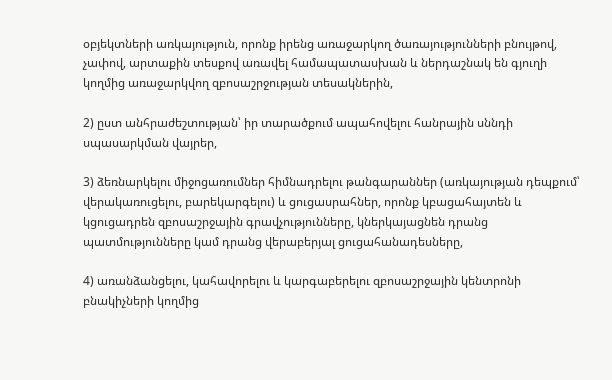օբյեկտների առկայություն, որոնք իրենց առաջարկող ծառայությունների բնույթով, չափով, արտաքին տեսքով առավել համապատասխան և ներդաշնակ են գյուղի կողմից առաջարկվող զբոսաշրջության տեսակներին,

2) ըստ անհրաժեշտության՝ իր տարածքում ապահովելու հանրային սննդի սպասարկման վայրեր,

3) ձեռնարկելու միջոցառումներ հիմնադրելու թանգարաններ (առկայության դեպքում՝ վերակառուցելու, բարեկարգելու) և ցուցասրահներ, որոնք կբացահայտեն և կցուցադրեն զբոսաշրջային գրավչությունները, կներկայացնեն դրանց պատմությունները կամ դրանց վերաբերյալ ցուցահանադեսները,

4) առանձանցելու, կահավորելու և կարգաբերելու զբոսաշրջային կենտրոնի բնակիչների կողմից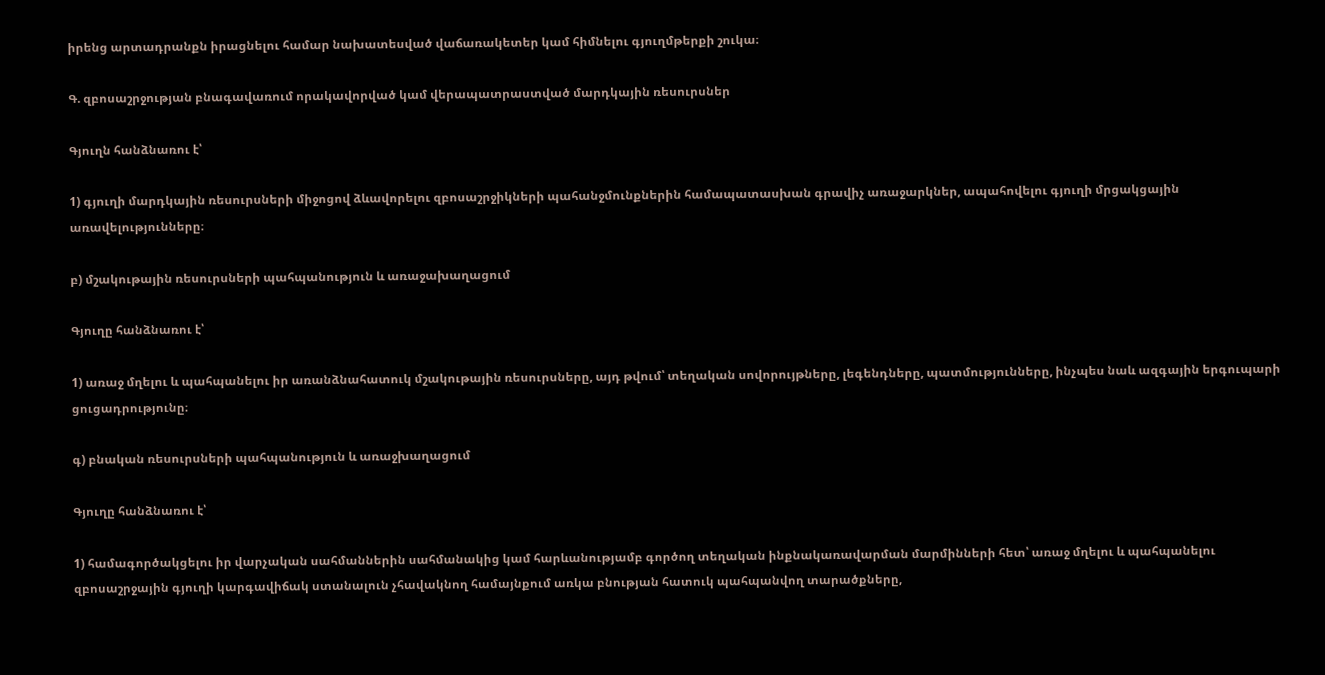իրենց արտադրանքն իրացնելու համար նախատեսված վաճառակետեր կամ հիմնելու գյուղմթերքի շուկա։

Գ. զբոսաշրջության բնագավառում որակավորված կամ վերապատրաստված մարդկային ռեսուրսներ

Գյուղն հանձնառու է՝

1) գյուղի մարդկային ռեսուրսների միջոցով ձևավորելու զբոսաշրջիկների պահանջմունքներին համապատասխան գրավիչ առաջարկներ, ապահովելու գյուղի մրցակցային առավելությունները։

բ) մշակութային ռեսուրսների պահպանություն և առաջախաղացում

Գյուղը հանձնառու է՝

1) առաջ մղելու և պահպանելու իր առանձնահատուկ մշակութային ռեսուրսները, այդ թվում՝ տեղական սովորույթները, լեգենդները, պատմությունները, ինչպես նաև ազգային երգուպարի ցուցադրությունը։

գ) բնական ռեսուրսների պահպանություն և առաջխաղացում

Գյուղը հանձնառու է՝

1) համագործակցելու իր վարչական սահմաններին սահմանակից կամ հարևանությամբ գործող տեղական ինքնակառավարման մարմինների հետ՝ առաջ մղելու և պահպանելու զբոսաշրջային գյուղի կարգավիճակ ստանալուն չհավակնող համայնքում առկա բնության հատուկ պահպանվող տարածքները,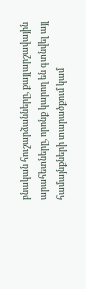բնական հուշարձանները, քայլարշավային արահետները, որոնք կարող են գտնվել այլ համայնքների տարածքում կամ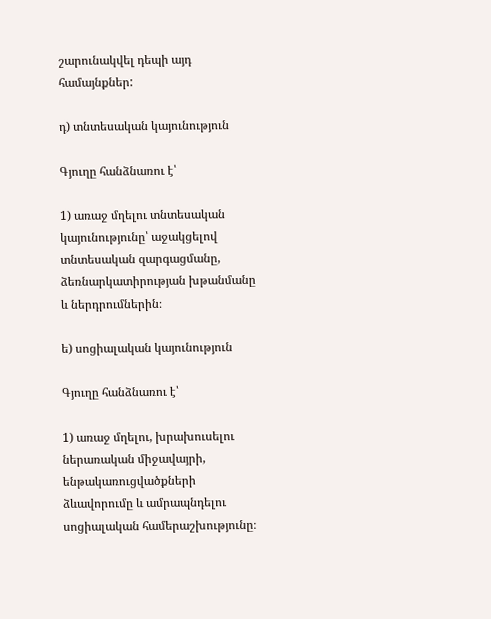շարունակվել դեպի այդ համայնքներ:

դ) տնտեսական կայունություն

Գյուղը հանձնառու է՝

1) առաջ մղելու տնտեսական կայունությունը՝ աջակցելով տնտեսական զարգացմանը, ձեռնարկատիրության խթանմանը և ներդրումներին։

ե) սոցիալական կայունություն

Գյուղը հանձնառու է՝

1) առաջ մղելու, խրախուսելու ներառական միջավայրի, ենթակառուցվածքների ձևավորումը և ամրապնդելու սոցիալական համերաշխությունը։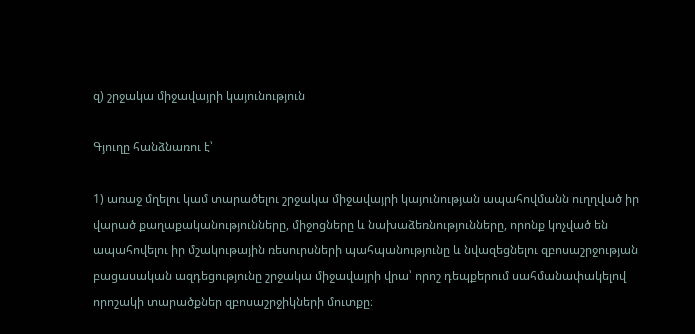զ) շրջակա միջավայրի կայունություն

Գյուղը հանձնառու է՝

1) առաջ մղելու կամ տարածելու շրջակա միջավայրի կայունության ապահովմանն ուղղված իր վարած քաղաքականությունները, միջոցները և նախաձեռնությունները, որոնք կոչված են ապահովելու իր մշակութային ռեսուրսների պահպանությունը և նվազեցնելու զբոսաշրջության բացասական ազդեցությունը շրջակա միջավայրի վրա՝ որոշ դեպքերում սահմանափակելով որոշակի տարածքներ զբոսաշրջիկների մուտքը։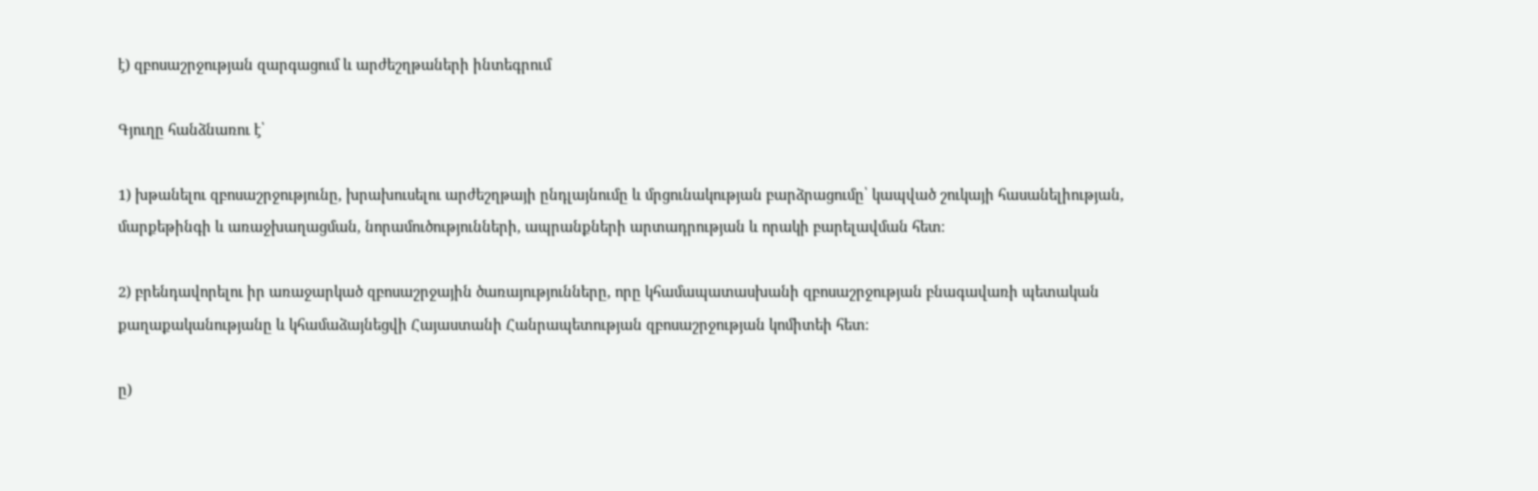է) զբոսաշրջության զարգացում և արժեշղթաների ինտեգրում

Գյուղը հանձնառու է՝

1) խթանելու զբոսաշրջությունը, խրախուսելու արժեշղթայի ընդլայնումը և մրցունակության բարձրացումը՝ կապված շուկայի հասանելիության, մարքեթինգի և առաջխաղացման, նորամուծությունների, ապրանքների արտադրության և որակի բարելավման հետ։

2) բրենդավորելու իր առաջարկած զբոսաշրջային ծառայությունները, որը կհամապատասխանի զբոսաշրջության բնագավառի պետական քաղաքականությանը և կհամաձայնեցվի Հայաստանի Հանրապետության զբոսաշրջության կոմիտեի հետ։

ը)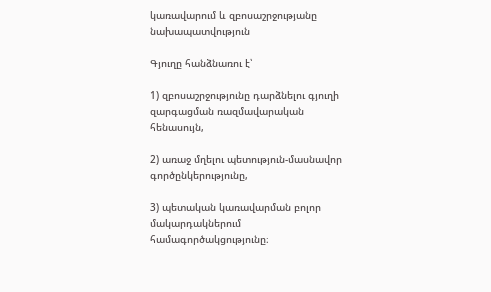կառավարում և զբոսաշրջությանը նախապատվություն

Գյուղը հանձնառու է՝

1) զբոսաշրջությունը դարձնելու գյուղի զարգացման ռազմավարական հենասույն,

2) առաջ մղելու պետություն-մասնավոր գործընկերությունը,

3) պետական կառավարման բոլոր մակարդակներում համագործակցությունը։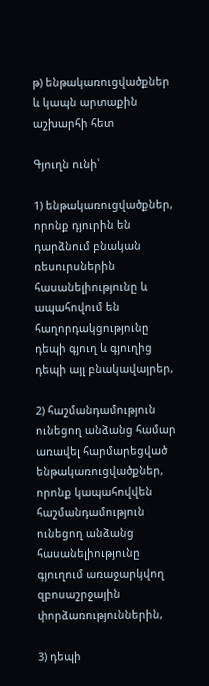թ) ենթակառուցվածքներ և կապն արտաքին աշխարհի հետ

Գյուղն ունի՝

1) ենթակառուցվածքներ, որոնք դյուրին են դարձնում բնական ռեսուրսներին հասանելիությունը և ապահովում են հաղորդակցությունը դեպի գյուղ և գյուղից դեպի այլ բնակավայրեր,

2) հաշմանդամություն ունեցող անձանց համար առավել հարմարեցված ենթակառուցվածքներ, որոնք կապահովվեն հաշմանդամություն ունեցող անձանց հասանելիությունը գյուղում առաջարկվող զբոսաշրջային փորձառություններին,

3) դեպի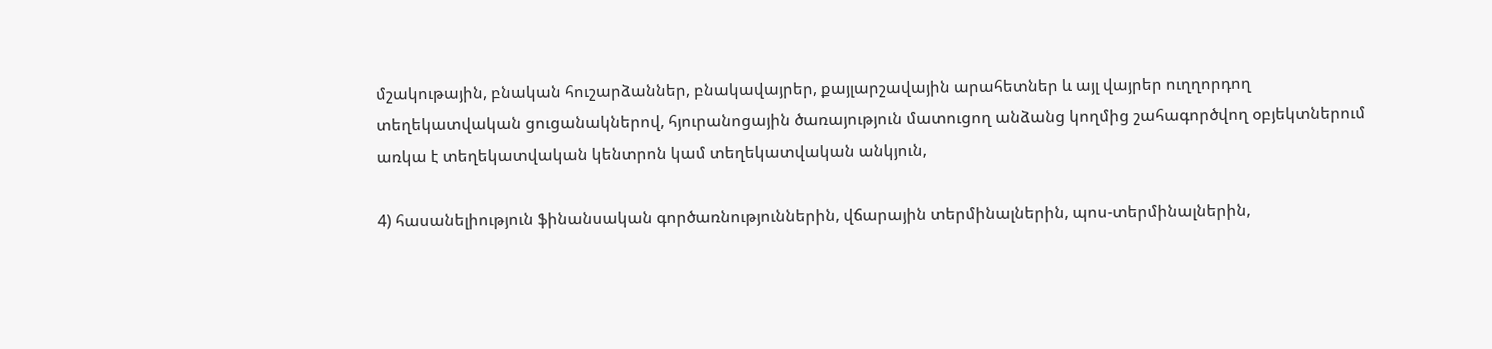մշակութային, բնական հուշարձաններ, բնակավայրեր, քայլարշավային արահետներ և այլ վայրեր ուղղորդող տեղեկատվական ցուցանակներով, հյուրանոցային ծառայություն մատուցող անձանց կողմից շահագործվող օբյեկտներում առկա է տեղեկատվական կենտրոն կամ տեղեկատվական անկյուն,

4) հասանելիություն ֆինանսական գործառնություններին, վճարային տերմինալներին, պոս-տերմինալներին,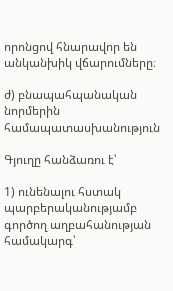որոնցով հնարավոր են անկանխիկ վճարումները։

ժ) բնապահպանական նորմերին համապատասխանություն

Գյուղը հանձառու է՝

1) ունենալու հստակ պարբերականությամբ գործող աղբահանության համակարգ՝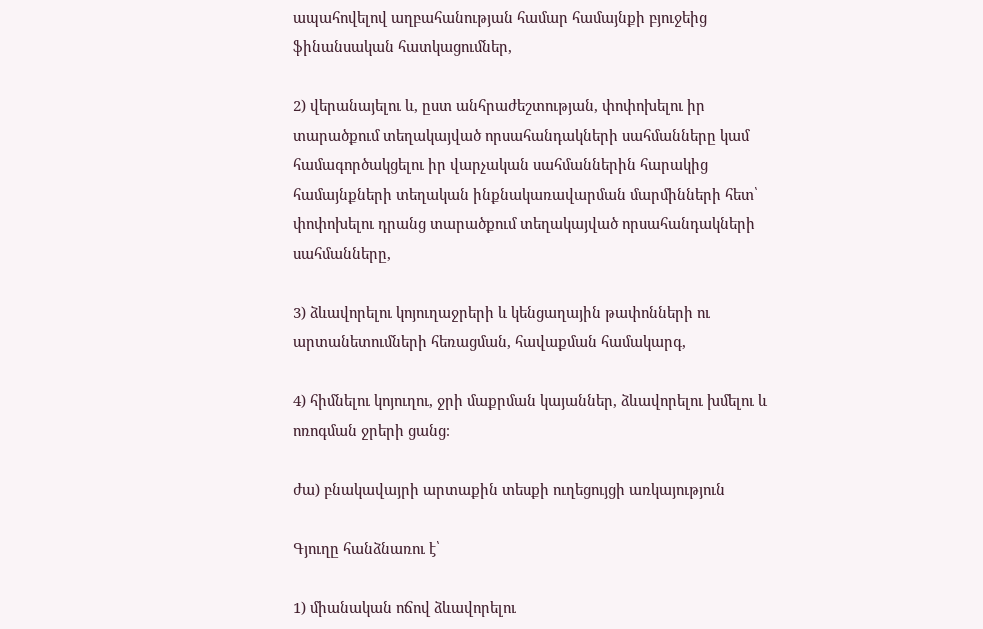ապահովելով աղբահանության համար համայնքի բյուջեից ֆինանսական հատկացումներ,

2) վերանայելու և, ըստ անհրաժեշտության, փոփոխելու իր տարածքում տեղակայված որսահանդակների սահմանները կամ համագործակցելու իր վարչական սահմաններին հարակից համայնքների տեղական ինքնակառավարման մարմինների հետ՝ փոփոխելու դրանց տարածքում տեղակայված որսահանդակների սահմանները,

3) ձևավորելու կոյուղաջրերի և կենցաղային թափոնների ու արտանետումների հեռացման, հավաքման համակարգ,

4) հիմնելու կոյուղու, ջրի մաքրման կայաններ, ձևավորելու խմելու և ոռոգման ջրերի ցանց։

ժա) բնակավայրի արտաքին տեսքի ուղեցույցի առկայություն

Գյուղը հանձնառու է՝

1) միանական ոճով ձևավորելու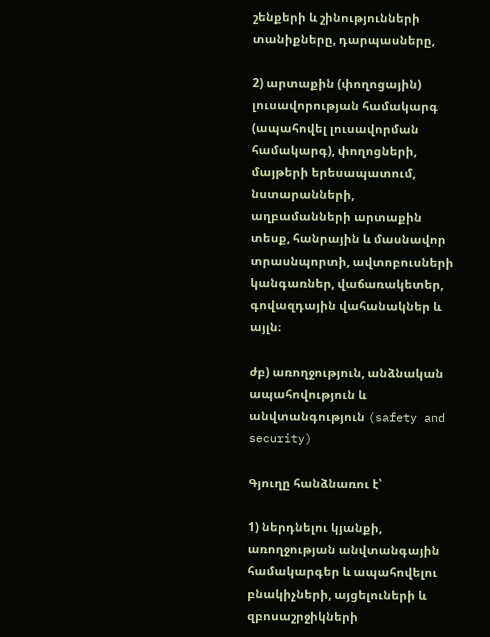շենքերի և շինությունների տանիքները, դարպասները,

2) արտաքին (փողոցային) լուսավորության համակարգ (ապահովել լուսավորման համակարգ), փողոցների, մայթերի երեսապատում, նստարանների, աղբամանների արտաքին տեսք, հանրային և մասնավոր տրասնպորտի, ավտոբուսների կանգառներ, վաճառակետեր, գովազդային վահանակներ և այլն։

ժբ) առողջություն, անձնական ապահովություն և անվտանգություն (safety and security)

Գյուղը հանձնառու է՝

1) ներդնելու կյանքի, առողջության անվտանգային համակարգեր և ապահովելու բնակիչների, այցելուների և զբոսաշրջիկների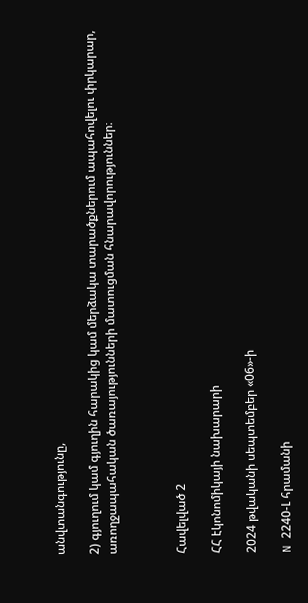անվտանգությունը,

2) գյուղում կամ գյուղին հարակից կամ մերձակա տարածքներում ապահովելու փրկարար, առողջապահական ծառայությունների մատուցման հնարավորություններ։



Հավելված 2

ՀՀ էկոնոմիկայի նախարարի

2024 թվականի սեպտեմբեր «06»-ի

N 2240-Լ հրամանի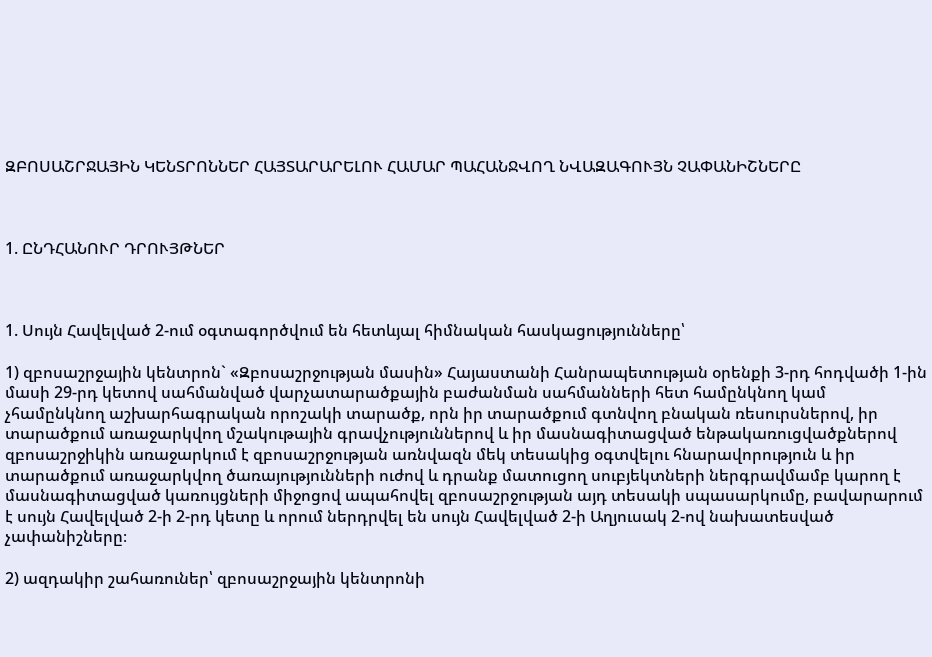ԶԲՈՍԱՇՐՋԱՅԻՆ ԿԵՆՏՐՈՆՆԵՐ ՀԱՅՏԱՐԱՐԵԼՈՒ ՀԱՄԱՐ ՊԱՀԱՆՋՎՈՂ ՆՎԱԶԱԳՈՒՅՆ ՉԱՓԱՆԻՇՆԵՐԸ



1. ԸՆԴՀԱՆՈՒՐ ԴՐՈՒՅԹՆԵՐ



1. Սույն Հավելված 2-ում օգտագործվում են հետևյալ հիմնական հասկացությունները՝

1) զբոսաշրջային կենտրոն` «Զբոսաշրջության մասին» Հայաստանի Հանրապետության օրենքի 3-րդ հոդվածի 1-ին մասի 29-րդ կետով սահմանված վարչատարածքային բաժանման սահմանների հետ համընկնող կամ չհամընկնող աշխարհագրական որոշակի տարածք, որն իր տարածքում գտնվող բնական ռեսուրսներով, իր տարածքում առաջարկվող մշակութային գրավչություններով և իր մասնագիտացված ենթակառուցվածքներով զբոսաշրջիկին առաջարկում է զբոսաշրջության առնվազն մեկ տեսակից օգտվելու հնարավորություն և իր տարածքում առաջարկվող ծառայությունների ուժով և դրանք մատուցող սուբյեկտների ներգրավմամբ կարող է մասնագիտացված կառույցների միջոցով ապահովել զբոսաշրջության այդ տեսակի սպասարկումը, բավարարում է սույն Հավելված 2-ի 2-րդ կետը և որում ներդրվել են սույն Հավելված 2-ի Աղյուսակ 2-ով նախատեսված չափանիշները։

2) ազդակիր շահառուներ՝ զբոսաշրջային կենտրոնի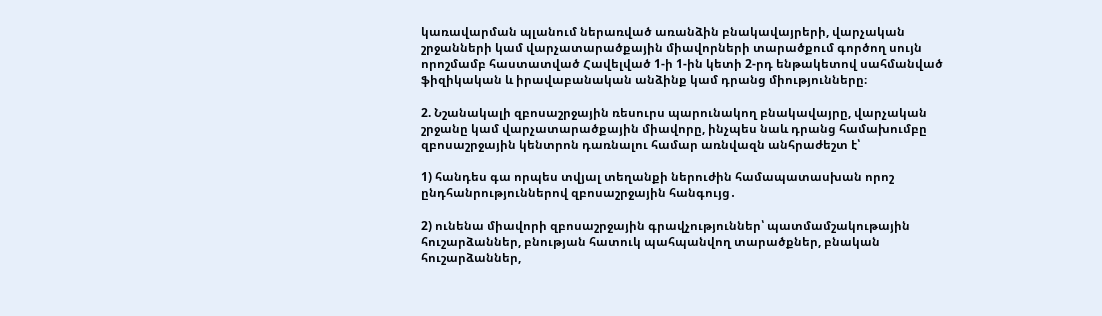կառավարման պլանում ներառված առանձին բնակավայրերի, վարչական շրջանների կամ վարչատարածքային միավորների տարածքում գործող սույն որոշմամբ հաստատված Հավելված 1-ի 1-ին կետի 2-րդ ենթակետով սահմանված ֆիզիկական և իրավաբանական անձինք կամ դրանց միությունները։

2. Նշանակալի զբոսաշրջային ռեսուրս պարունակող բնակավայրը, վարչական շրջանը կամ վարչատարածքային միավորը, ինչպես նաև դրանց համախումբը զբոսաշրջային կենտրոն դառնալու համար առնվազն անհրաժեշտ է՝

1) հանդես գա որպես տվյալ տեղանքի ներուժին համապատասխան որոշ ընդհանրություններով զբոսաշրջային հանգույց․

2) ունենա միավորի զբոսաշրջային գրավչություններ՝ պատմամշակութային հուշարձաններ, բնության հատուկ պահպանվող տարածքներ, բնական հուշարձաններ,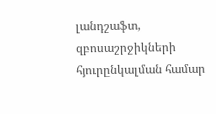լանդշաֆտ, զբոսաշրջիկների հյուրընկալման համար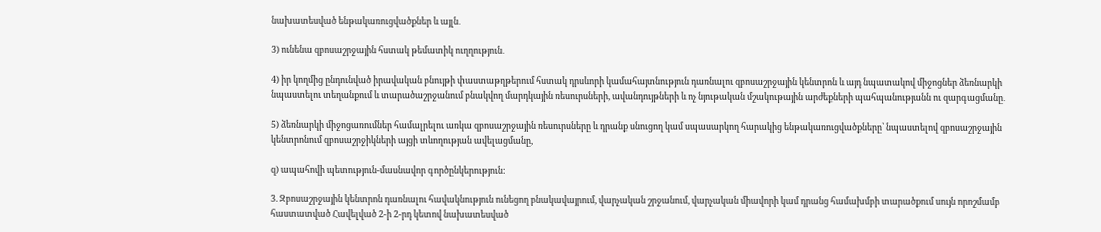նախատեսված ենթակառուցվածքներ և այլն․

3) ունենա զբոսաշրջային հստակ թեմատիկ ուղղություն․

4) իր կողմից ընդունված իրավական բնույթի փաստաթղթերում հստակ դրսևորի կամահայտնություն դառնալու զբոսաշրջային կենտրոն և այդ նպատակով միջոցներ ձեռնարկի նպաստելու տեղանքում և տարածաշրջանում բնակվող մարդկային ռեսուրսների, ավանդույթների և ոչ նյութական մշակութային արժեքների պահպանությանն ու զարգացմանը․

5) ձեռնարկի միջոցառումներ համալրելու առկա զբոսաշրջային ռեսուրսները և դրանք սնուցող կամ սպասարկող հարակից ենթակառուցվածքները՝ նպաստելով զբոսաշրջային կենտրոնում զբոսաշրջիկների այցի տևողության ավելացմանը,

զ) ապահովի պետություն-մասնավոր գործընկերություն:

3. Զբոսաշրջային կենտրոն դառնալու հավակնություն ունեցող բնակավայրում, վարչական շրջանում, վարչական միավորի կամ դրանց համախմբի տարածքում սույն որոշմամբ հաստատված Հավելված 2-ի 2-րդ կետով նախատեսված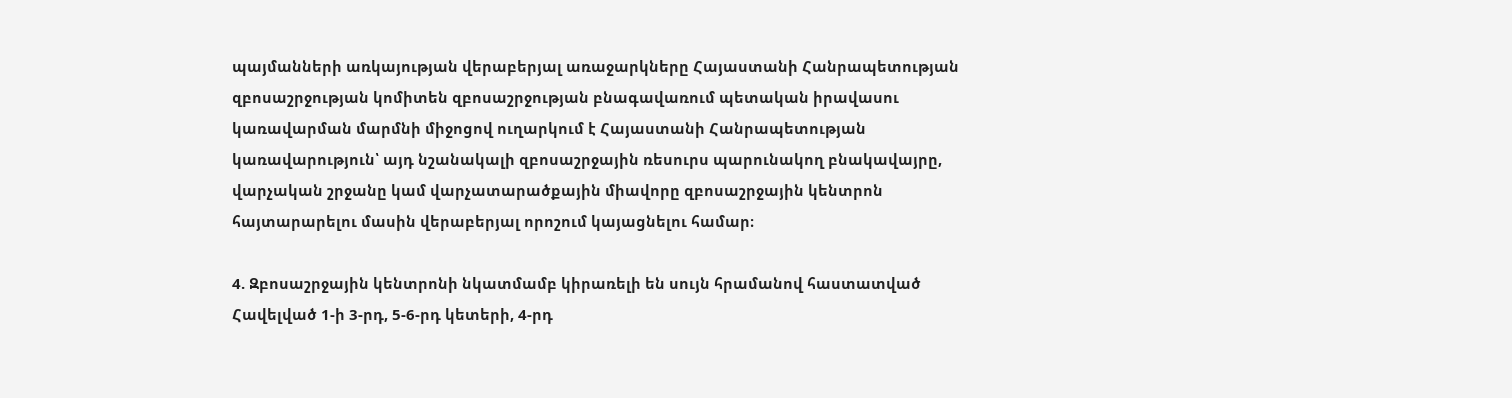պայմանների առկայության վերաբերյալ առաջարկները Հայաստանի Հանրապետության զբոսաշրջության կոմիտեն զբոսաշրջության բնագավառում պետական իրավասու կառավարման մարմնի միջոցով ուղարկում է Հայաստանի Հանրապետության կառավարություն՝ այդ նշանակալի զբոսաշրջային ռեսուրս պարունակող բնակավայրը, վարչական շրջանը կամ վարչատարածքային միավորը զբոսաշրջային կենտրոն հայտարարելու մասին վերաբերյալ որոշում կայացնելու համար։

4. Զբոսաշրջային կենտրոնի նկատմամբ կիրառելի են սույն հրամանով հաստատված Հավելված 1-ի 3-րդ, 5-6-րդ կետերի, 4-րդ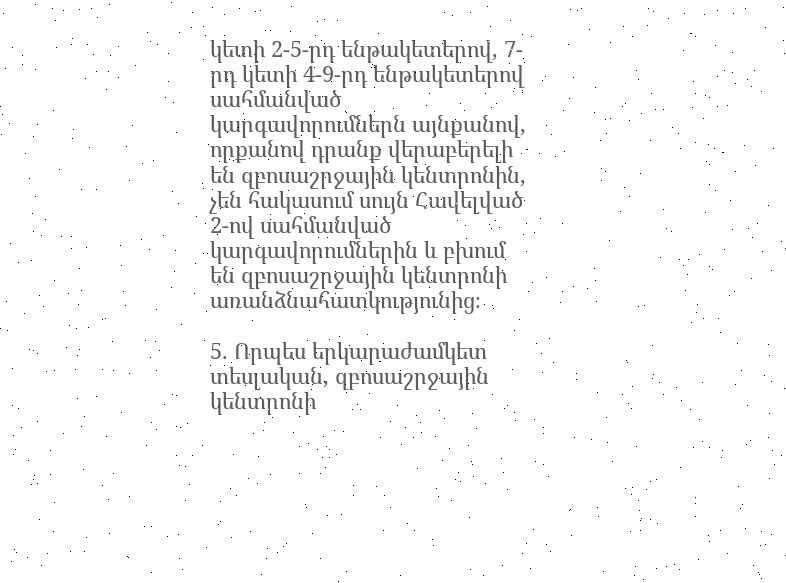կետի 2-5-րդ ենթակետերով, 7-րդ կետի 4-9-րդ ենթակետերով սահմանված կարգավորումներն այնքանով, որքանով դրանք վերաբերելի են զբոսաշրջային կենտրոնին, չեն հակասում սույն Հավելված 2-ով սահմանված կարգավորումներին և բխում են զբոսաշրջային կենտրոնի առանձնահատկությունից։

5. Որպես երկարաժամկետ տեսլական, զբոսաշրջային կենտրոնի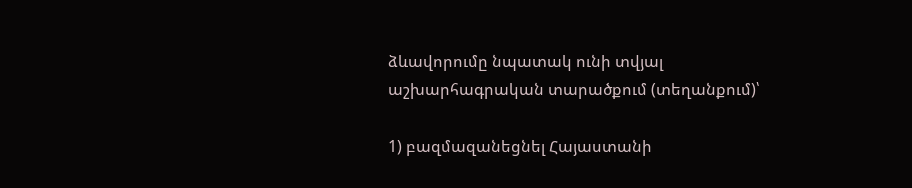ձևավորումը նպատակ ունի տվյալ աշխարհագրական տարածքում (տեղանքում)՝

1) բազմազանեցնել Հայաստանի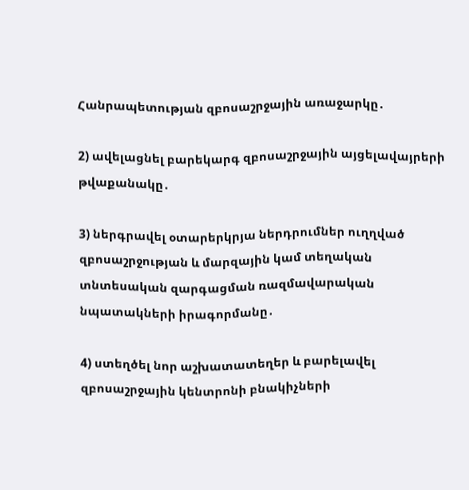Հանրապետության զբոսաշրջային առաջարկը․

2) ավելացնել բարեկարգ զբոսաշրջային այցելավայրերի թվաքանակը․

3) ներգրավել օտարերկրյա ներդրումներ ուղղված զբոսաշրջության և մարզային կամ տեղական տնտեսական զարգացման ռազմավարական նպատակների իրագորմանը․

4) ստեղծել նոր աշխատատեղեր և բարելավել զբոսաշրջային կենտրոնի բնակիչների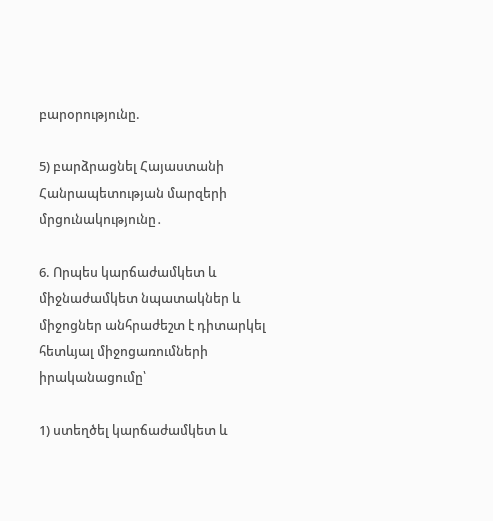բարօրությունը.

5) բարձրացնել Հայաստանի Հանրապետության մարզերի մրցունակությունը․

6. Որպես կարճաժամկետ և միջնաժամկետ նպատակներ և միջոցներ անհրաժեշտ է դիտարկել հետևյալ միջոցառումների իրականացումը՝

1) ստեղծել կարճաժամկետ և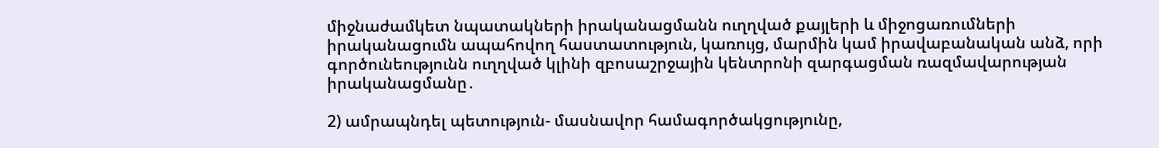միջնաժամկետ նպատակների իրականացմանն ուղղված քայլերի և միջոցառումների իրականացումն ապահովող հաստատություն, կառույց, մարմին կամ իրավաբանական անձ, որի գործունեությունն ուղղված կլինի զբոսաշրջային կենտրոնի զարգացման ռազմավարության իրականացմանը․

2) ամրապնդել պետություն- մասնավոր համագործակցությունը,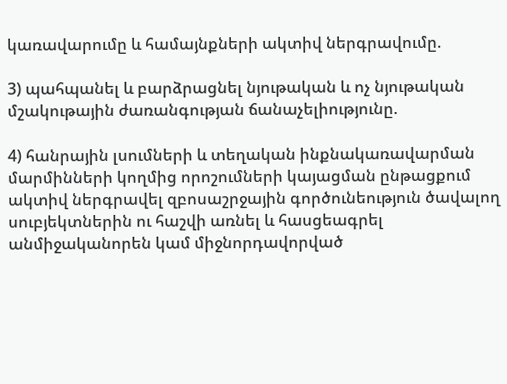կառավարումը և համայնքների ակտիվ ներգրավումը.

3) պահպանել և բարձրացնել նյութական և ոչ նյութական մշակութային ժառանգության ճանաչելիությունը.

4) հանրային լսումների և տեղական ինքնակառավարման մարմինների կողմից որոշումների կայացման ընթացքում ակտիվ ներգրավել զբոսաշրջային գործունեություն ծավալող սուբյեկտներին ու հաշվի առնել և հասցեագրել անմիջականորեն կամ միջնորդավորված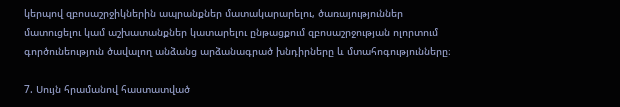կերպով զբոսաշրջիկներին ապրանքներ մատակարարելու, ծառայություններ մատուցելու կամ աշխատանքներ կատարելու ընթացքում զբոսաշրջության ոլորտում գործունեություն ծավալող անձանց արձանագրած խնդիրները և մտահոգությունները։

7. Սույն հրամանով հաստատված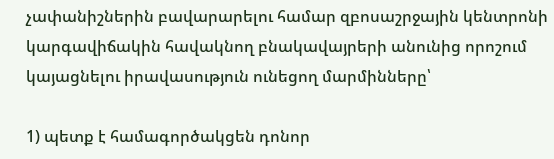չափանիշներին բավարարելու համար զբոսաշրջային կենտրոնի կարգավիճակին հավակնող բնակավայրերի անունից որոշում կայացնելու իրավասություն ունեցող մարմինները՝

1) պետք է համագործակցեն դոնոր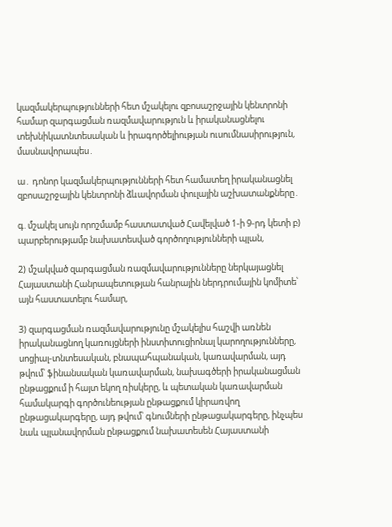կազմակերպությունների հետ մշակելու զբոսաշրջային կենտրոնի համար զարգացման ռազմավարություն և իրականացնելու տեխնիկատնտեսական և իրագործելիության ուսումնասիրություն, մասնավորապես․

ա․ դոնոր կազմակերպությունների հետ համատեղ իրականացնել զբոսաշրջային կենտրոնի ձևավորման փուլային աշխատանքները․

գ. մշակել սույն որոշմամբ հաստատված Հավելված 1-ի 9-րդ կետի բ) պարբերությամբ նախատեսված գործողությունների պլան,

2) մշակված զարգացման ռազմավարությունները ներկայացնել Հայաստանի Հանրապետության հանրային ներդրումային կոմիտե՝ այն հաստատելու համար,

3) զարգացման ռազմավարությունը մշակելիս հաշվի առնեն իրականացնող կառույցների ինստիտուցիոնալ կարողությունները, սոցիալ-տնտեսական, բնապահպանական, կառավարման, այդ թվում՝ ֆինանսական կառավարման, նախագծերի իրականացման ընթացքում ի հայտ եկող ռիսկերը, և պետական կառավարման համակարգի գործունեության ընթացքում կիրառվող ընթացակարգերը, այդ թվում՝ գնումների ընթացակարգերը, ինչպես նաև պլանավորման ընթացքում նախատեսեն Հայաստանի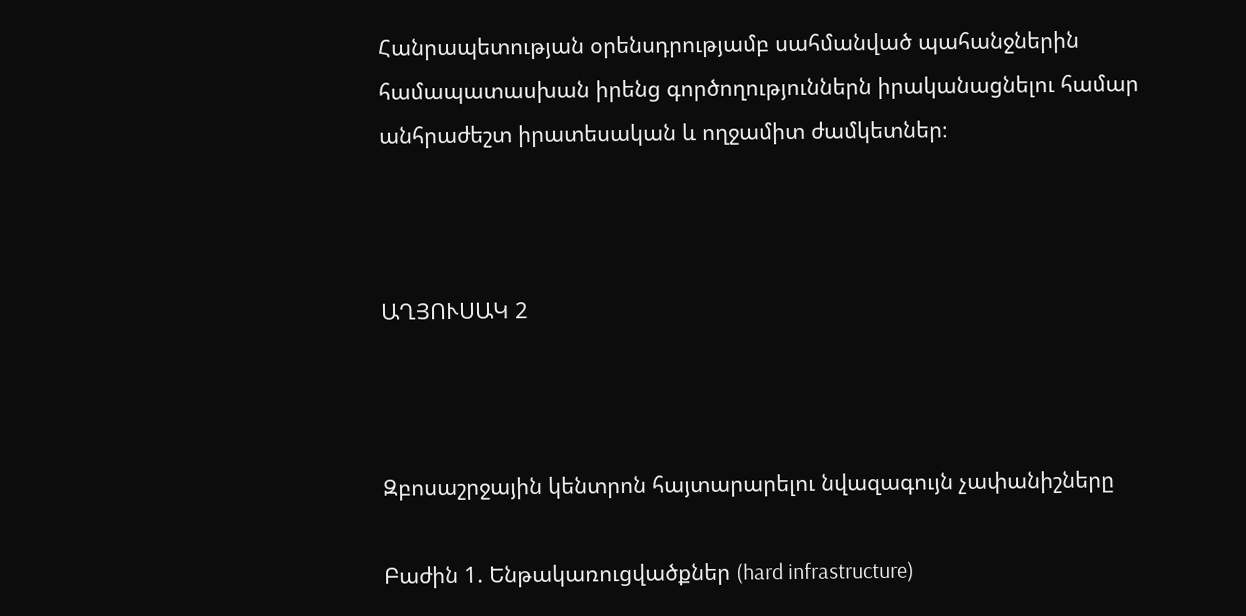Հանրապետության օրենսդրությամբ սահմանված պահանջներին համապատասխան իրենց գործողություններն իրականացնելու համար անհրաժեշտ իրատեսական և ողջամիտ ժամկետներ։



ԱՂՅՈՒՍԱԿ 2



Զբոսաշրջային կենտրոն հայտարարելու նվազագույն չափանիշները

Բաժին 1. Ենթակառուցվածքներ (hard infrastructure)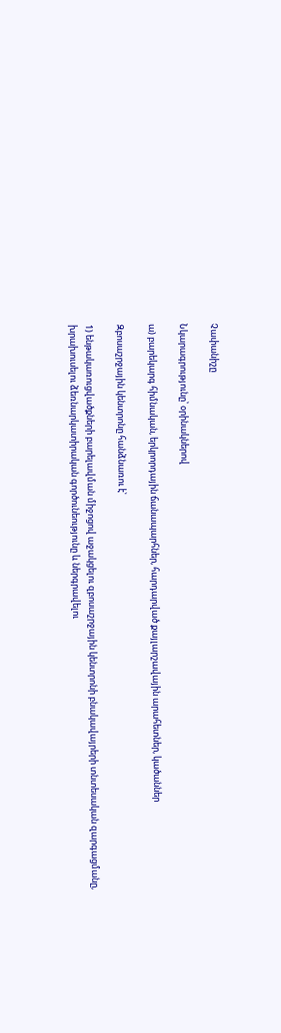Չափանիշը

Նկարագրությունը՝ օրինակներով

ա) բարեկարգ հիմնական, երկրորդային ճանապարհներ, հարդարված քայլարշավային արահետներ, կածաններ

Զբոսաշրջային կենտրոնը հանձնառու է՝

1) ենթակառուցվածքների բարելավման միջոցով աջակցելու զբոսաշրջային կենտրոնի բնակավայրերի տնտեսական զարգացմանը, խրախուսելու ձեռնարկատիրական գործունեությունը և ներգրավելու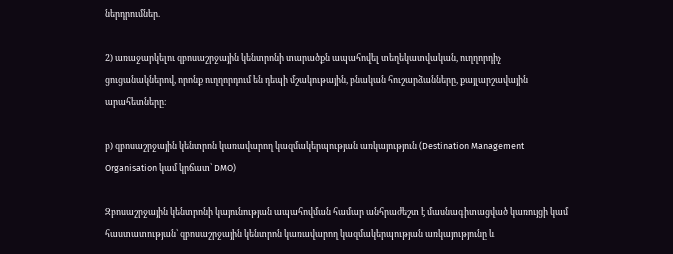ներդրումներ.

2) առաջարկելու զբոսաշրջային կենտրոնի տարածքն ապահովել տեղեկատվական, ուղղորդիչ ցուցանակներով, որոնք ուղղորդում են դեպի մշակութային, բնական հուշարձանները, քայլարշավային արահետները։

բ) զբոսաշրջային կենտրոն կառավարող կազմակերպության առկայություն (Destination Management Organisation կամ կրճատ՝ DMO)

Զբոսաշրջային կենտրոնի կայունության ապահովման համար անհրաժեշտ է մասնագիտացված կառույցի կամ հաստատության՝ զբոսաշրջային կենտրոն կառավարող կազմակերպության առկայությունը և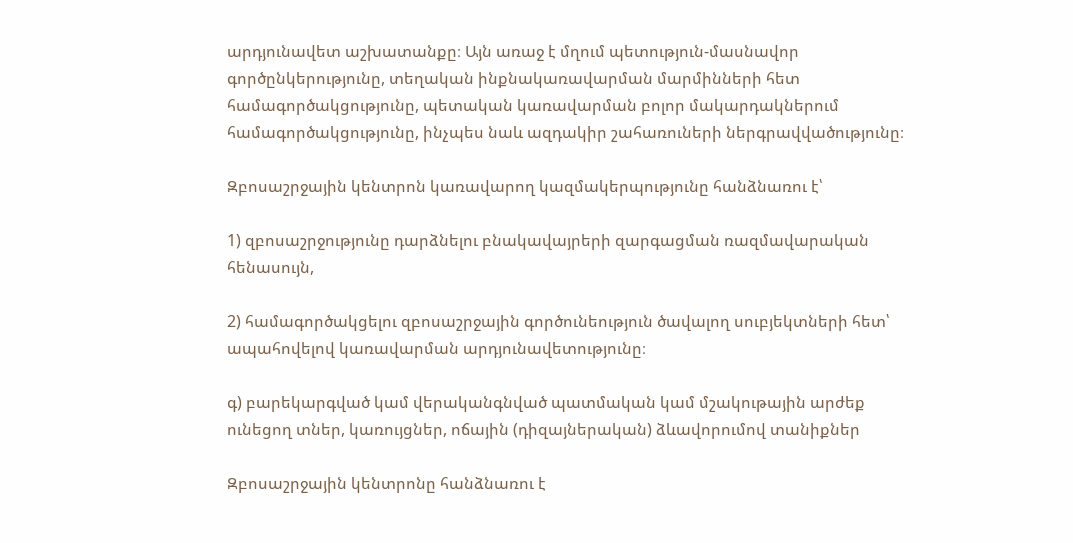արդյունավետ աշխատանքը։ Այն առաջ է մղում պետություն-մասնավոր գործընկերությունը, տեղական ինքնակառավարման մարմինների հետ համագործակցությունը, պետական կառավարման բոլոր մակարդակներում համագործակցությունը, ինչպես նաև ազդակիր շահառուների ներգրավվածությունը։

Զբոսաշրջային կենտրոն կառավարող կազմակերպությունը հանձնառու է՝

1) զբոսաշրջությունը դարձնելու բնակավայրերի զարգացման ռազմավարական հենասույն,

2) համագործակցելու զբոսաշրջային գործունեություն ծավալող սուբյեկտների հետ՝ ապահովելով կառավարման արդյունավետությունը։

գ) բարեկարգված կամ վերականգնված պատմական կամ մշակութային արժեք ունեցող տներ, կառույցներ, ոճային (դիզայներական) ձևավորումով տանիքներ

Զբոսաշրջային կենտրոնը հանձնառու է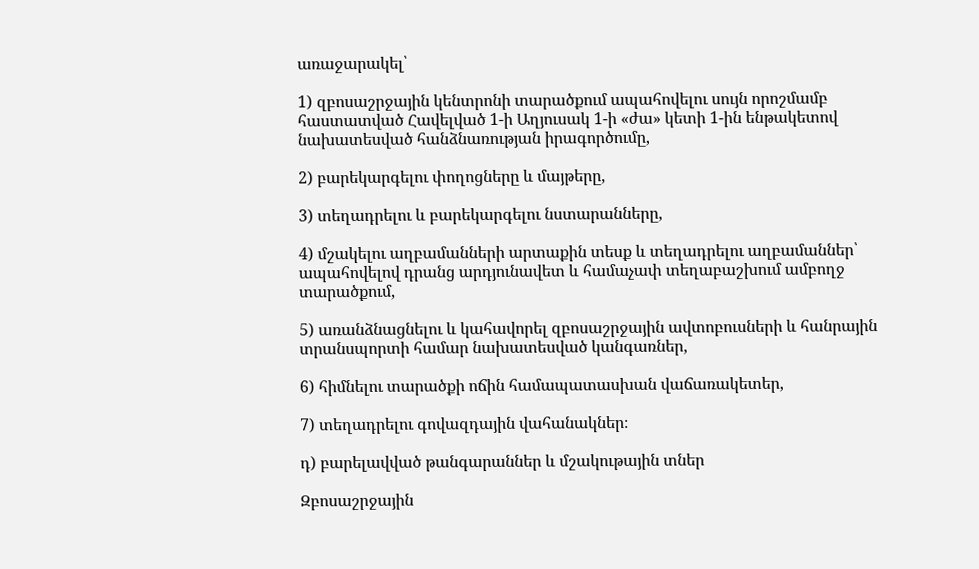առաջարակել՝

1) զբոսաշրջային կենտրոնի տարածքում ապահովելու սույն որոշմամբ հաստատված Հավելված 1-ի Աղյուսակ 1-ի «ժա» կետի 1-ին ենթակետով նախատեսված հանձնառության իրագործումը,

2) բարեկարգելու փողոցները և մայթերը,

3) տեղադրելու և բարեկարգելու նստարանները,

4) մշակելու աղբամանների արտաքին տեսք և տեղադրելու աղբամաններ՝ ապահովելով դրանց արդյունավետ և համաչափ տեղաբաշխում ամբողջ տարածքում,

5) առանձնացնելու և կահավորել զբոսաշրջային ավտոբուսների և հանրային տրանսպորտի համար նախատեսված կանգառներ,

6) հիմնելու տարածքի ոճին համապատասխան վաճառակետեր,

7) տեղադրելու գովազդային վահանակներ։

դ) բարելավված թանգարաններ և մշակութային տներ

Զբոսաշրջային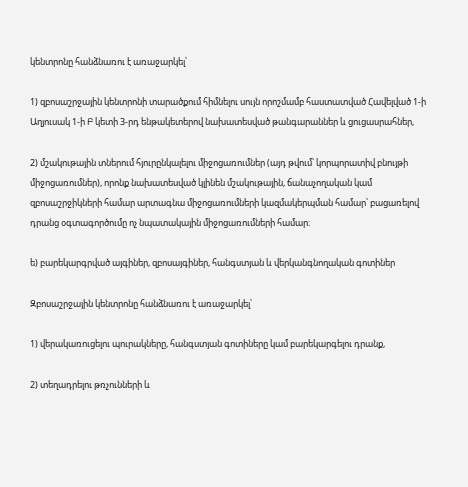կենտրոնը հանձնառու է առաջարկել՝

1) զբոսաշրջային կենտրոնի տարածքում հիմնելու սույն որոշմամբ հաստատված Հավելված 1-ի Աղյուսակ 1-ի Բ կետի 3-րդ ենթակետերով նախատեսված թանգարաններ և ցուցասրահներ,

2) մշակութային տներում հյուրընկալելու միջոցառումներ (այդ թվում՝ կորպորատիվ բնույթի միջոցառումներ), որոնք նախատեսված կլինեն մշակութային, ճանաչողական կամ զբոսաշրջիկների համար արտագնա միջոցառումների կազմակերպման համար՝ բացառելով դրանց օգտագործումը ոչ նպատակային միջոցառումների համար։

ե) բարեկարգրված այգիներ, զբոսայգիներ, հանգստյան և վերկանգնողական գոտիներ

Զբոսաշրջային կենտրոնը հանձնառու է առաջարկել՝

1) վերակառուցելու պուրակները, հանգստյան գոտիները կամ բարեկարգելու դրանք,

2) տեղադրելու թռչունների և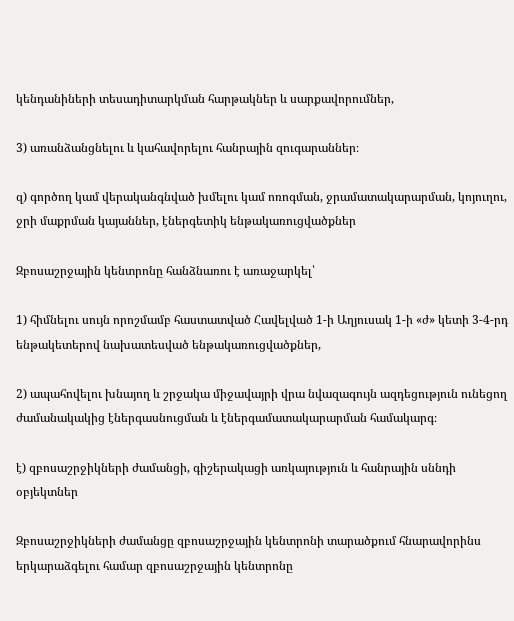կենդանիների տեսադիտարկման հարթակներ և սարքավորումներ,

3) առանձանցնելու և կահավորելու հանրային զուգարաններ։

զ) գործող կամ վերականգնված խմելու կամ ոռոգման, ջրամատակարարման, կոյուղու, ջրի մաքրման կայաններ, էներգետիկ ենթակառուցվածքներ

Զբոսաշրջային կենտրոնը հանձնառու է առաջարկել՝

1) հիմնելու սույն որոշմամբ հաստատված Հավելված 1-ի Աղյուսակ 1-ի «ժ» կետի 3-4-րդ ենթակետերով նախատեսված ենթակառուցվածքներ,

2) ապահովելու խնայող և շրջակա միջավայրի վրա նվազագույն ազդեցություն ունեցող ժամանակակից էներգասնուցման և էներգամատակարարման համակարգ։

է) զբոսաշրջիկների ժամանցի, գիշերակացի առկայություն և հանրային սննդի օբյեկտներ

Զբոսաշրջիկների ժամանցը զբոսաշրջային կենտրոնի տարածքում հնարավորինս երկարաձգելու համար զբոսաշրջային կենտրոնը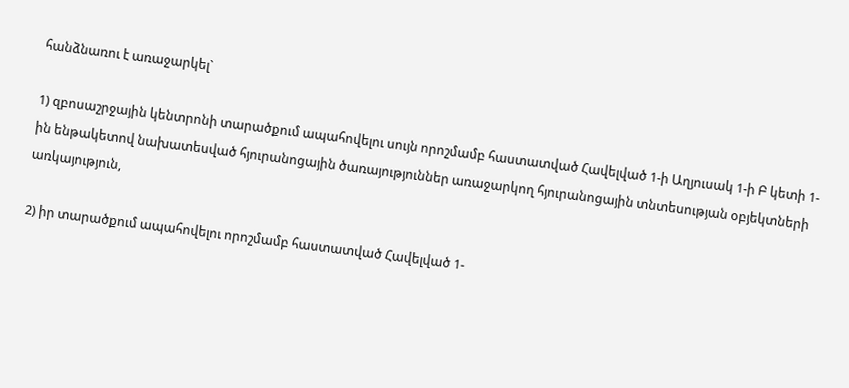հանձնառու է առաջարկել`

1) զբոսաշրջային կենտրոնի տարածքում ապահովելու սույն որոշմամբ հաստատված Հավելված 1-ի Աղյուսակ 1-ի Բ կետի 1-ին ենթակետով նախատեսված հյուրանոցային ծառայություններ առաջարկող հյուրանոցային տնտեսության օբյեկտների առկայություն,

2) իր տարածքում ապահովելու որոշմամբ հաստատված Հավելված 1-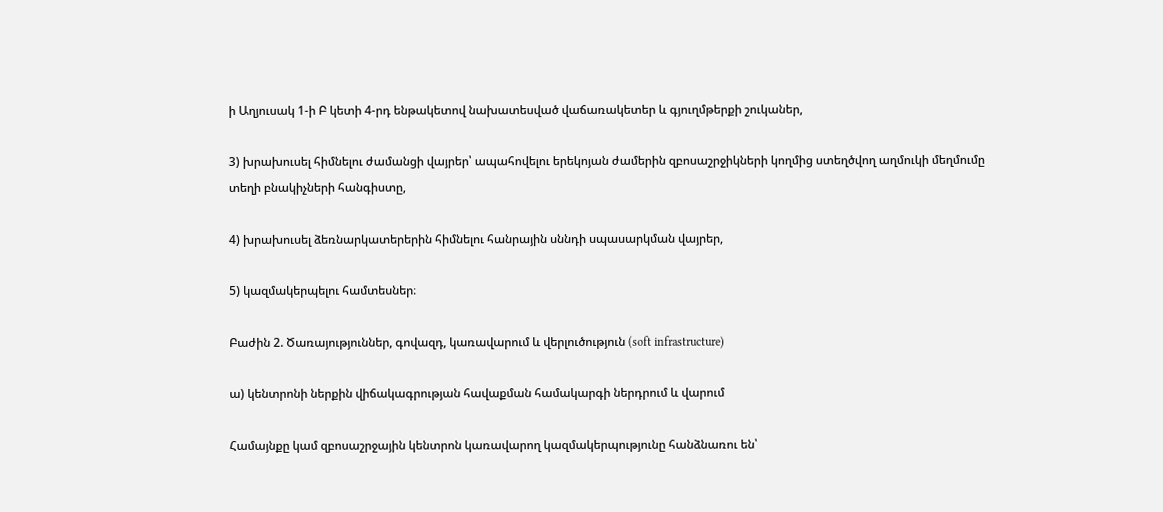ի Աղյուսակ 1-ի Բ կետի 4-րդ ենթակետով նախատեսված վաճառակետեր և գյուղմթերքի շուկաներ,

3) խրախուսել հիմնելու ժամանցի վայրեր՝ ապահովելու երեկոյան ժամերին զբոսաշրջիկների կողմից ստեղծվող աղմուկի մեղմումը տեղի բնակիչների հանգիստը,

4) խրախուսել ձեռնարկատերերին հիմնելու հանրային սննդի սպասարկման վայրեր,

5) կազմակերպելու համտեսներ։

Բաժին 2. Ծառայություններ, գովազդ, կառավարում և վերլուծություն (soft infrastructure)

ա) կենտրոնի ներքին վիճակագրության հավաքման համակարգի ներդրում և վարում

Համայնքը կամ զբոսաշրջային կենտրոն կառավարող կազմակերպությունը հանձնառու են՝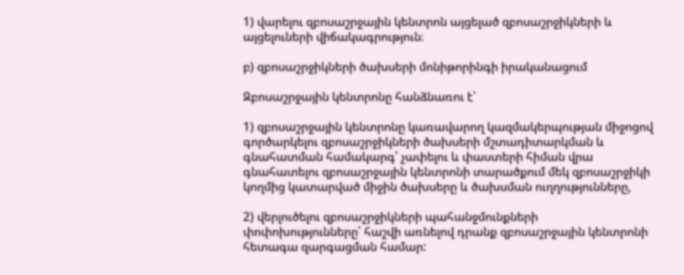1) վարելու զբոսաշրջային կենտրոն այցելած զբոսաշրջիկների և այցելուների վիճակագրություն։

բ) զբոսաշրջիկների ծախսերի մոնիթորինգի իրականացում

Զբոսաշրջային կենտրոնը հանձնառու է՝

1) զբոսաշրջային կենտրոնը կառավարող կազմակերպության միջոցով գործարկելու զբոսաշրջիկների ծախսերի մշտադիտարկման և գնահատման համակարգ՝ չափելու և փաստերի հիման վրա գնահատելու զբոսաշրջային կենտրոնի տարածքում մեկ զբոսաշրջիկի կողմից կատարված միջին ծախսերը և ծախսման ուղղությունները,

2) վերլուծելու զբոսաշրջիկների պահանջմունքների փոփոխությունները՝ հաշվի առնելով դրանք զբոսաշրջային կենտրոնի հետագա զարգացման համար: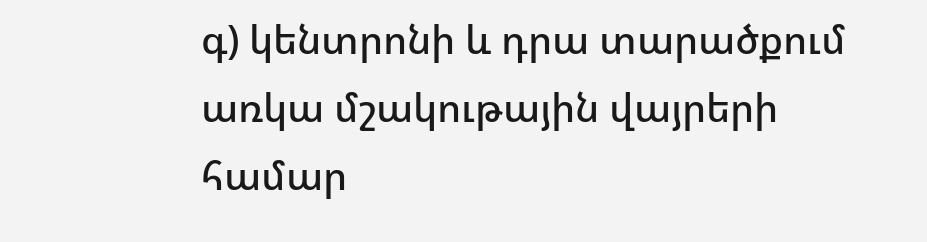գ) կենտրոնի և դրա տարածքում առկա մշակութային վայրերի համար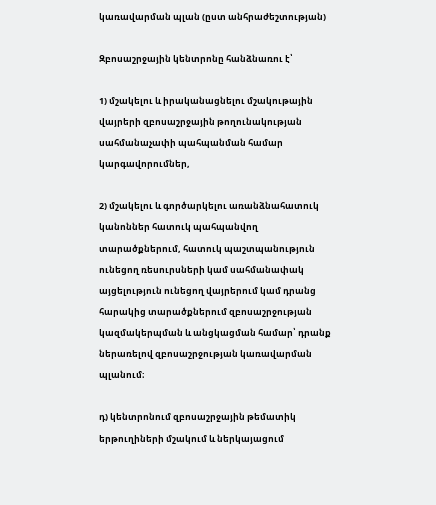կառավարման պլան (ըստ անհրաժեշտության)

Զբոսաշրջային կենտրոնը հանձնառու է՝

1) մշակելու և իրականացնելու մշակութային վայրերի զբոսաշրջային թողունակության սահմանաչափի պահպանման համար կարգավորումներ,

2) մշակելու և գործարկելու առանձնահատուկ կանոններ հատուկ պահպանվող տարածքներում, հատուկ պաշտպանություն ունեցող ռեսուրսների կամ սահմանափակ այցելություն ունեցող վայրերում կամ դրանց հարակից տարածքներում զբոսաշրջության կազմակերպման և անցկացման համար՝ դրանք ներառելով զբոսաշրջության կառավարման պլանում։

դ) կենտրոնում զբոսաշրջային թեմատիկ երթուղիների մշակում և ներկայացում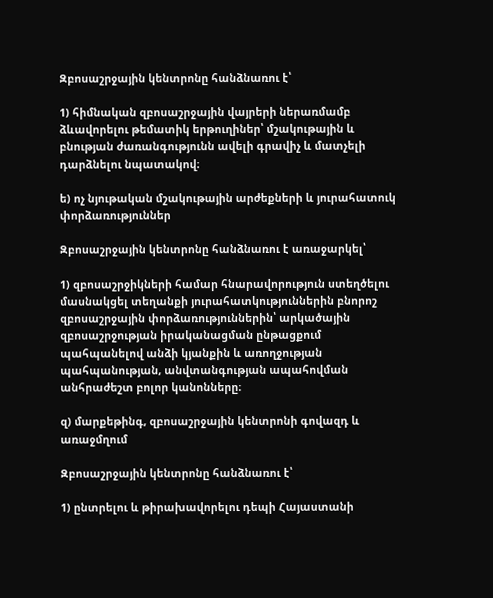Զբոսաշրջային կենտրոնը հանձնառու է՝

1) հիմնական զբոսաշրջային վայրերի ներառմամբ ձևավորելու թեմատիկ երթուղիներ՝ մշակութային և բնության ժառանգությունն ավելի գրավիչ և մատչելի դարձնելու նպատակով։

ե) ոչ նյութական մշակութային արժեքների և յուրահատուկ փորձառություններ

Զբոսաշրջային կենտրոնը հանձնառու է առաջարկել՝

1) զբոսաշրջիկների համար հնարավորություն ստեղծելու մասնակցել տեղանքի յուրահատկություններին բնորոշ զբոսաշրջային փորձառություններին՝ արկածային զբոսաշրջության իրականացման ընթացքում պահպանելով անձի կյանքին և առողջության պահպանության, անվտանգության ապահովման անհրաժեշտ բոլոր կանոնները։

զ) մարքեթինգ, զբոսաշրջային կենտրոնի գովազդ և առաջմղում

Զբոսաշրջային կենտրոնը հանձնառու է՝

1) ընտրելու և թիրախավորելու դեպի Հայաստանի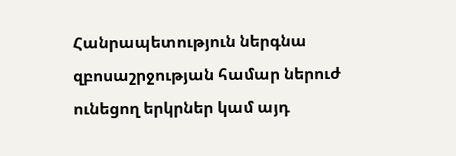Հանրապետություն ներգնա զբոսաշրջության համար ներուժ ունեցող երկրներ կամ այդ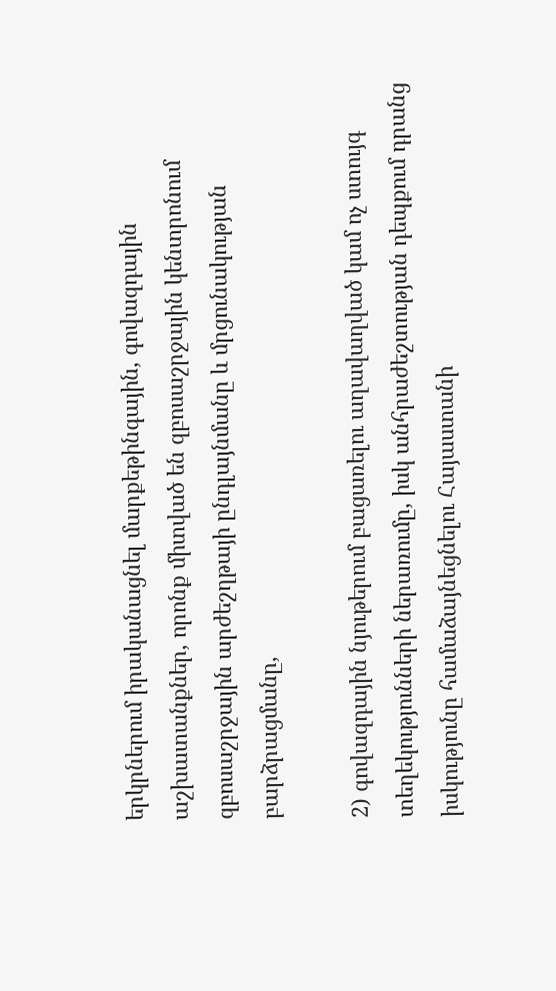երկրներում իրականացնել մարքեթինգային, գովազդային աշխատանքներ, որոնք միտված են զբոսաշրջային կենտրոնում զբոսաշրջային արժեշղթայի ընդլայնմանը և մրցունակության բարձրացմանը,

2) գովազդային նյութերում բացառելու աղավաղված կամ ոչ ստույգ տեղեկությունների ներառումը, իսկ անհրաժեշտության դեպքում դրանց իսկությունը համաձայնեցնելու Հայաստանի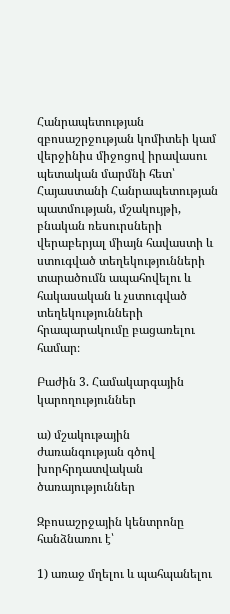Հանրապետության զբոսաշրջության կոմիտեի կամ վերջինիս միջոցով իրավասու պետական մարմնի հետ՝ Հայաստանի Հանրապետության պատմության, մշակույթի, բնական ռեսուրսների վերաբերյալ միայն հավաստի և ստուգված տեղեկությունների տարածումն ապահովելու և հակասական և չստուգված տեղեկությունների հրապարակումը բացառելու համար։

Բաժին 3. Համակարգային կարողություններ

ա) մշակութային ժառանգության գծով խորհրդատվական ծառայություններ

Զբոսաշրջային կենտրոնը հանձնառու է՝

1) առաջ մղելու և պահպանելու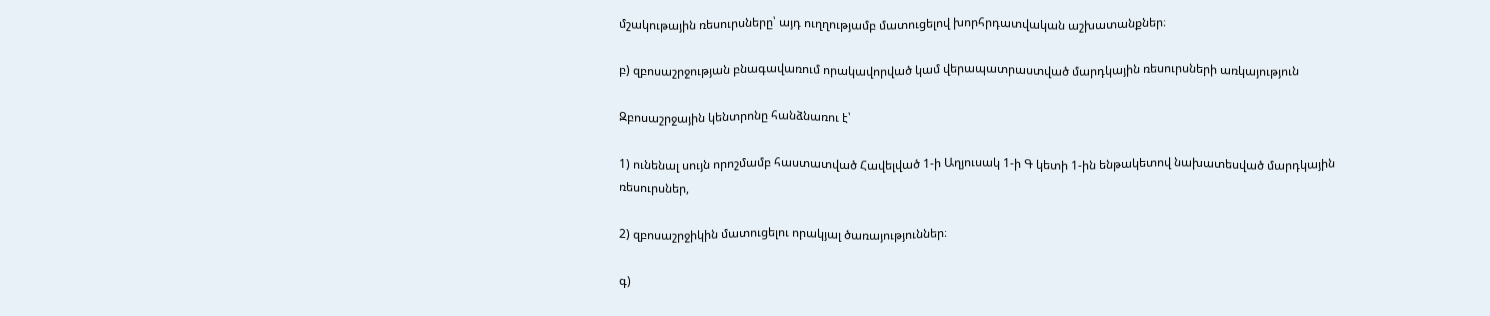մշակութային ռեսուրսները՝ այդ ուղղությամբ մատուցելով խորհրդատվական աշխատանքներ։

բ) զբոսաշրջության բնագավառում որակավորված կամ վերապատրաստված մարդկային ռեսուրսների առկայություն

Զբոսաշրջային կենտրոնը հանձնառու է՝

1) ունենալ սույն որոշմամբ հաստատված Հավելված 1-ի Աղյուսակ 1-ի Գ կետի 1-ին ենթակետով նախատեսված մարդկային ռեսուրսներ,

2) զբոսաշրջիկին մատուցելու որակյալ ծառայություններ։

գ)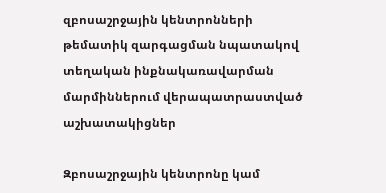զբոսաշրջային կենտրոնների թեմատիկ զարգացման նպատակով տեղական ինքնակառավարման մարմիններում վերապատրաստված աշխատակիցներ

Զբոսաշրջային կենտրոնը կամ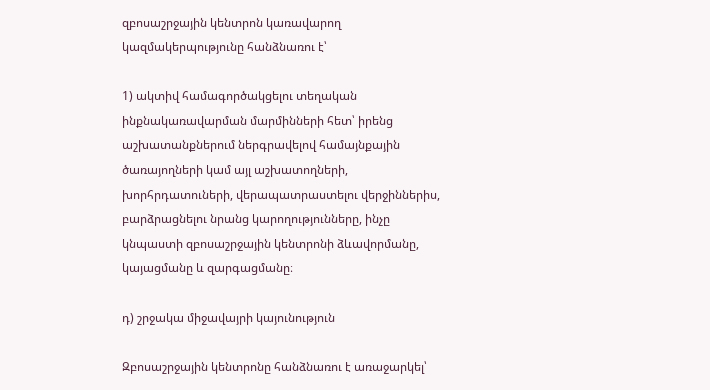զբոսաշրջային կենտրոն կառավարող կազմակերպությունը հանձնառու է՝

1) ակտիվ համագործակցելու տեղական ինքնակառավարման մարմինների հետ՝ իրենց աշխատանքներում ներգրավելով համայնքային ծառայողների կամ այլ աշխատողների, խորհրդատուների, վերապատրաստելու վերջիններիս, բարձրացնելու նրանց կարողությունները, ինչը կնպաստի զբոսաշրջային կենտրոնի ձևավորմանը, կայացմանը և զարգացմանը։

դ) շրջակա միջավայրի կայունություն

Զբոսաշրջային կենտրոնը հանձնառու է առաջարկել՝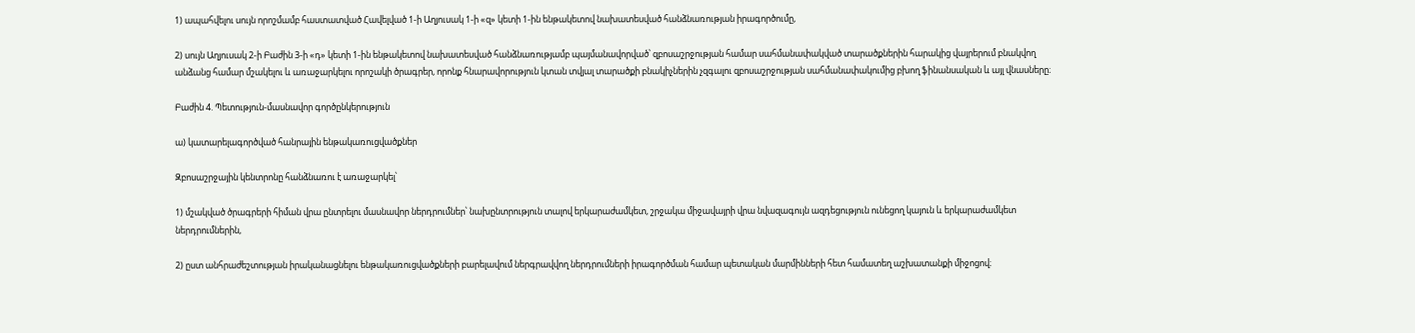1) ապահվելու սույն որոշմամբ հաստատված Հավելված 1-ի Աղյուսակ 1-ի «զ» կետի 1-ին ենթակետով նախատեսված հանձնառության իրագործումը,

2) սույն Աղյուսակ 2-ի Բաժին 3-ի «դ» կետի 1-ին ենթակետով նախատեսված հանձնառությամբ պայմանավորված՝ զբոսաշրջության համար սահմանափակված տարածքներին հարակից վայրերում բնակվող անձանց համար մշակելու և առաջարկելու որոշակի ծրագրեր, որոնք հնարավորություն կտան տվյալ տարածքի բնակիչներին չզգալու զբոսաշրջության սահմանափակումից բխող ֆինանսական և այլ վնասները։

Բաժին 4. Պետություն-մասնավոր գործընկերություն

ա) կատարելագործված հանրային ենթակառուցվածքներ

Զբոսաշրջային կենտրոնը հանձնառու է առաջարկել՝

1) մշակված ծրագրերի հիման վրա ընտրելու մասնավոր ներդրումներ՝ նախընտրություն տալով երկարաժամկետ, շրջակա միջավայրի վրա նվազագույն ազդեցություն ունեցող կայուն և երկարաժամկետ ներդրումներին,

2) ըստ անհրաժեշտության իրականացնելու ենթակառուցվածքների բարելավում ներգրավվող ներդրումների իրագործման համար պետական մարմինների հետ համատեղ աշխատանքի միջոցով։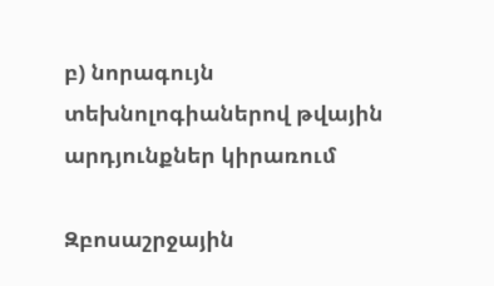բ) նորագույն տեխնոլոգիաներով թվային արդյունքներ կիրառում

Զբոսաշրջային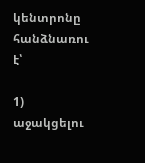կենտրոնը հանձնառու է՝

1) աջակցելու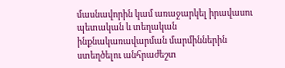մասնավորին կամ առաջարկել իրավասու պետական և տեղական ինքնակառավարման մարմիններին ստեղծելու անհրաժեշտ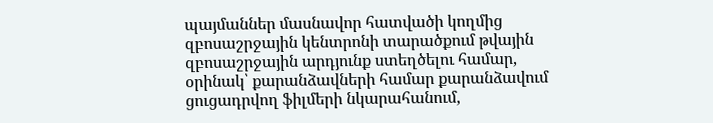պայմաններ մասնավոր հատվածի կողմից զբոսաշրջային կենտրոնի տարածքում թվային զբոսաշրջային արդյունք ստեղծելու համար, օրինակ՝ քարանձավների համար քարանձավում ցուցադրվող ֆիլմերի նկարահանում,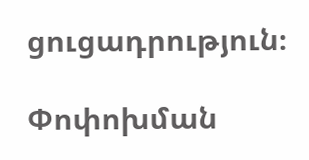ցուցադրություն։

Փոփոխման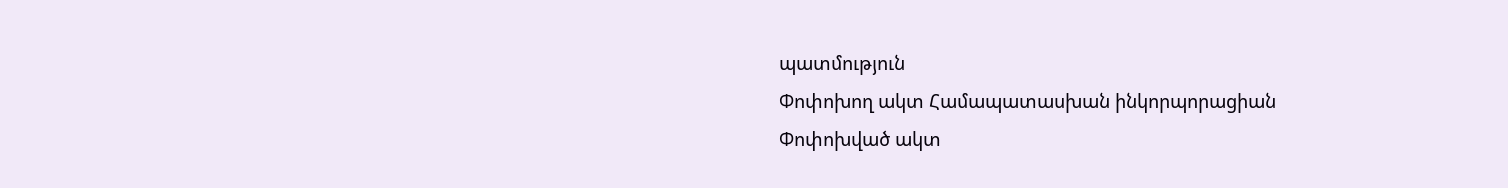պատմություն
Փոփոխող ակտ Համապատասխան ինկորպորացիան
Փոփոխված ակտ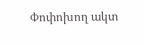Փոփոխող ակտ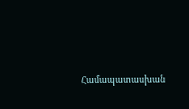Համապատասխան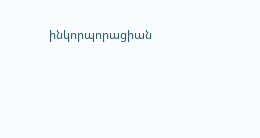ինկորպորացիան